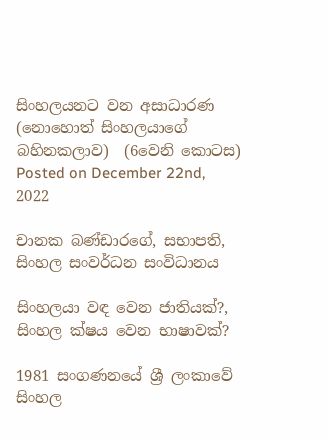සිංහලයනට වන අසාධාරණ  (නොහොත් සිංහලයාගේ බහිනකලාව)  (6වෙනි කොටස)
Posted on December 22nd, 2022

චානක බණ්ඩාරගේ, සභාපති, සිංහල සංවර්ධන සංවිධානය

සිංහලයා වඳ වෙන ජාතියක්?, සිංහල ක්ෂය වෙන භාෂාවක්?

1981 සංගණනයේ ශ්‍රී ලංකාවේ සිංහල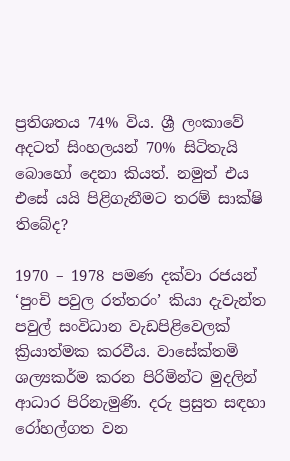ප්‍රතිශතය 74% විය. ශ්‍රී ලංකාවේ අදටත් සිංහලයන් 70% සිටිතැයි බොහෝ දෙනා කියත්. නමුත් එය එසේ යයි පිළිගැනීමට තරම් සාක්ෂි තිබේද?

1970 – 1978 පමණ දක්වා රජයන් ‘පුංචි පවුල රත්තරං’ කියා දැවැන්ත පවුල් සංවිධාන වැඩපිළිවෙලක් ක්‍රියාත්මක කරවීය. වාසේක්තමි ශල්‍යකර්ම කරන පිරිමින්ට මුදලින් ආධාර පිරිනැමුණි. දරු ප්‍රසුත සඳහා රෝහල්ගත වන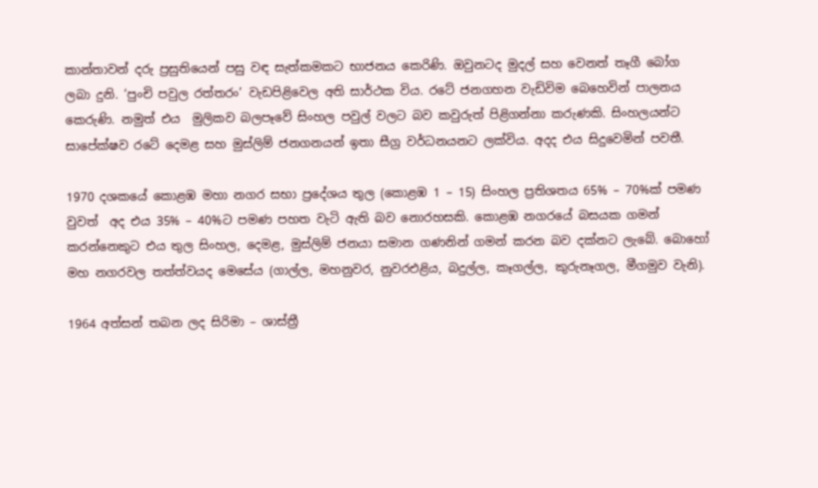කාන්තාවන් දරු ප්‍රසුතියෙන් පසු වඳ සැත්කමකට භාජනය කෙරිණි. ඔවුනටද මුදල් සහ වෙනත් තෑගී බෝග ලබා දුනි. ‘පුංචි පවුල රත්තරං’ වැඩපිළිවෙල අති සාර්ථක විය. රටේ ජනගහන වැඩිවිම බෙහෙවින් පාලනය කෙරුණි. නමුත් එය  මුලිකව බලපෑවේ සිංහල පවුල් වලට බව කවුරුත් පිළිගන්නා කරුණකි. සිංහලයන්ට සාපේක්ෂව රටේ දෙමළ සහ මුස්ලිම් ජනගනයන් ඉතා සීග්‍ර වර්ධනයනට ලක්විය. අදද එය සිදුවෙමින් පවතී.

1970 දශකයේ කොළඹ මහා නගර සභා ප්‍රදේශය තුල (කොළඹ 1 – 15) සිංහල ප්‍රතිශතය 65% – 70%ක් පමණ වුවත්  අද එය 35% – 40%ට පමණ පහත වැටි ඇති බව නොරහසකි. කොළඹ නගරයේ බසයක ගමන් කරන්නෙකුට එය තුල සිංහල, දෙමළ, මුස්ලිම් ජනයා සමාන ගණනින් ගමන් කරන බව දක්නට ලැබේ. බොහෝ මහ නගරවල තත්ත්වයද මෙසේය (ගාල්ල, මහනුවර, නුවරඑළිය, බදුල්ල, කෑගල්ල, කුරුනෑගල, මීගමුව වැනි).

1964 අත්සන් තබන ලද සිරිමා – ශාස්ත්‍රී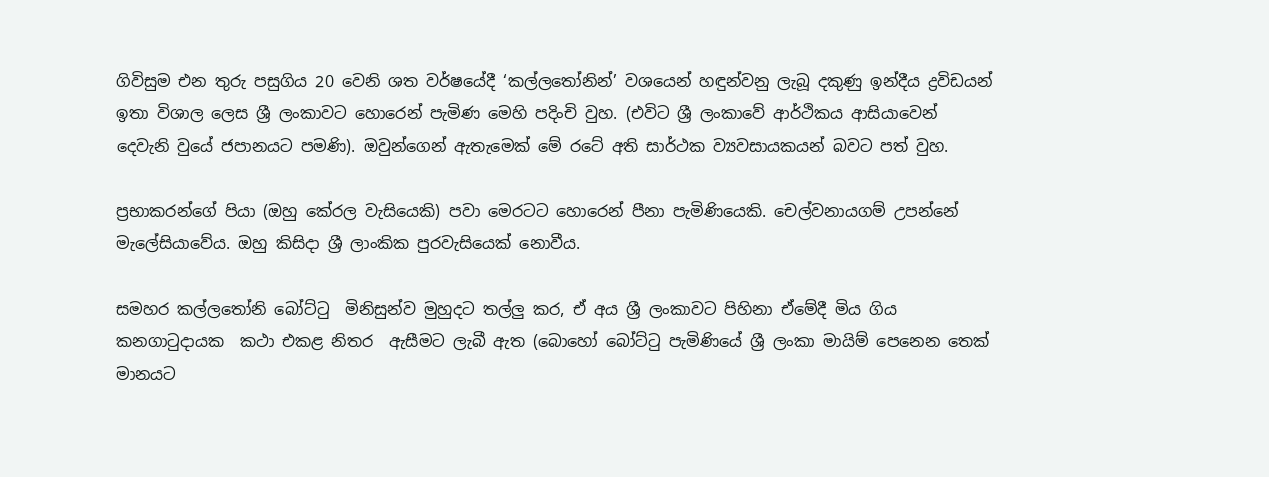ගිවිසුම එන තුරු පසුගිය 20 වෙනි ශත වර්ෂයේදී ‘කල්ලතෝනින්’ වශයෙන් හඳුන්වනු ලැබූ දකුණු ඉන්දීය ද්‍රවිඩයන් ඉතා විශාල ලෙස ශ්‍රී ලංකාවට හොරෙන් පැමිණ මෙහි පදිංචි වුහ. (එවිට ශ්‍රී ලංකාවේ ආර්ථිකය ආසියාවෙන් දෙවැනි වුයේ ජපානයට පමණි). ඔවුන්ගෙන් ඇතැමෙක් මේ රටේ අති සාර්ථක ව්‍යවසායකයන් බවට පත් වුහ.

ප්‍රභාකරන්ගේ පියා (ඔහු කේරල වැසියෙකි) පවා මෙරටට හොරෙන් පීනා පැමිණියෙකි. චෙල්වනායගම් උපන්නේ මැලේසියාවේය. ඔහු කිසිදා ශ්‍රී ලාංකික පුරවැසියෙක් නොවීය.

සමහර කල්ලතෝනි බෝට්ටු  මිනිසුන්ව මුහුදට තල්ලු කර, ඒ අය ශ්‍රී ලංකාවට පිහිනා ඒමේදී මිය ගිය  කනගාටුදායක  කථා එකළ නිතර  ඇසීමට ලැබී ඇත (බොහෝ බෝට්ටු පැමිණියේ ශ්‍රී ලංකා මායිම් පෙනෙන තෙක් මානයට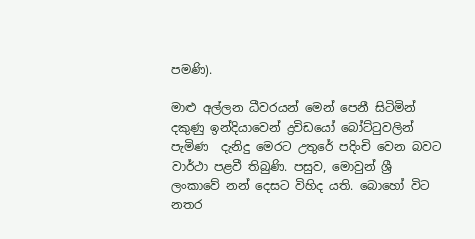පමණි).

මාළු අල්ලන ධීවරයන් මෙන් පෙනී සිටිමින් දකුණු ඉන්දියාවෙන් ද්‍රවිඩයෝ බෝට්ටුවලින් පැමිණ  දැනිදු මෙරට උතුරේ පදිංචි වෙන බවට වාර්ථා පළවී තිබුණි. පසුව, මොවුන් ශ්‍රී ලංකාවේ නන් දෙසට විහිද යති. බොහෝ විට නතර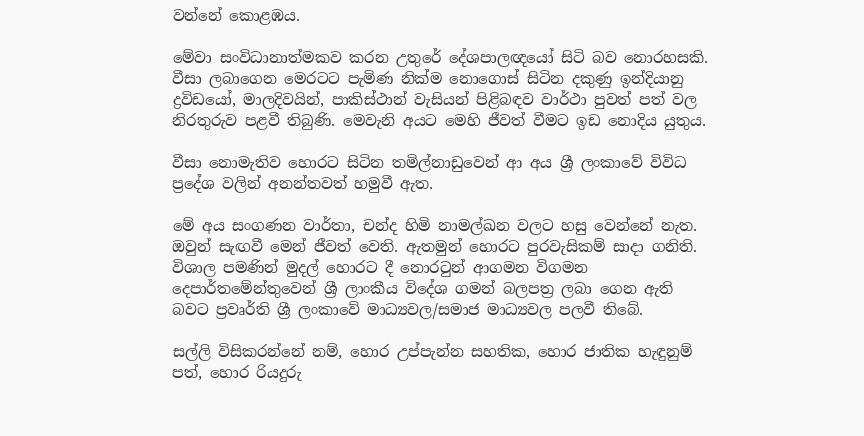වන්නේ කොළඹය.

මේවා සංවිධානාත්මකව කරන උතුරේ දේශපාලඥයෝ සිටි බව නොරහසකි. වීසා ලබාගෙන මෙරටට පැමිණ නික්ම නොගොස් සිටින දකුණු ඉන්දියානු ද්‍රවිඩයෝ, මාලදිවයින්, පාකිස්ථාන් වැසියන් පිළිබඳව වාර්ථා පුවත් පත් වල නිරතුරුව පළවී තිබුණි. මෙවැනි අයට මෙහි ජීවත් වීමට ඉඩ නොදිය යුතුය.

වීසා නොමැතිව හොරට සිටින තමිල්නාඩුවෙන් ආ අය ශ්‍රී ලංකාවේ විවිධ ප්‍රදේශ වලින් අනන්තවත් හමුවී ඇත.

මේ අය සංගණන වාර්තා, චන්ද හිමි නාමල්ඛන වලට හසු වෙන්නේ නැත. ඔවුන් සැඟවී මෙන් ජීවත් වෙති. ඇතමුන් හොරට පුරවැසිකම් සාදා ගනිති. විශාල පමණින් මුදල් හොරට දී නොරටුන් ආගමන විගමන දෙපාර්තමේන්තුවෙන් ශ්‍රී ලාංකීය විදේශ ගමන් බලපත්‍ර ලබා ගෙන ඇති බවට ප්‍රවෘර්ති ශ්‍රී ලංකාවේ මාධ්‍යවල/සමාජ මාධ්‍යවල පලවී තිබේ.

සල්ලි විසිකරන්නේ නම්, හොර උප්පැන්න සහතික, හොර ජාතික හැඳුනුම් පත්, හොර රියදුරු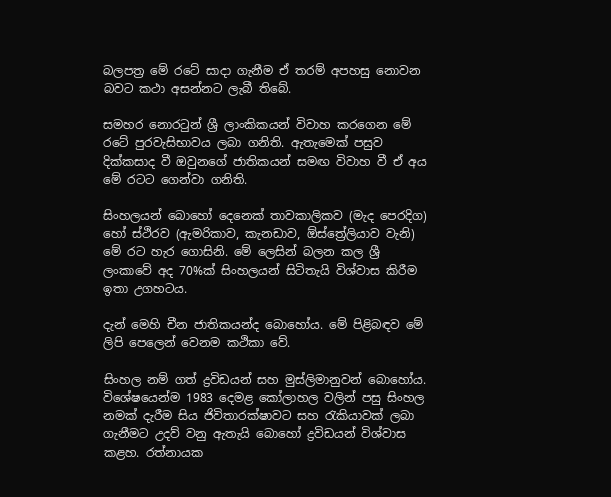බලපත්‍ර මේ රටේ සාදා ගැනීම ඒ තරම් අපහසු නොවන බවට කථා අසන්නට ලැබී තිබේ.

සමහර නොරටුන් ශ්‍රී ලාංකිකයන් විවාහ කරගෙන මේ රටේ පුරවැසිභාවය ලබා ගනිති. ඇතැමෙක් පසුව දික්කසාද වී ඔවුනගේ ජාතිකයන් සමඟ විවාහ වී ඒ අය මේ රටට ගෙන්වා ගනිති.

සිංහලයන් බොහෝ දෙනෙක් තාවකාලිකව (මැද පෙරදිග) හෝ ස්ථිරව (ඇමරිකාව, කැනඩාව, ඕස්ත්‍රේලියාව වැනි) මේ රට හැර ගොසිනි. මේ ලෙසින් බලන කල ශ්‍රී ලංකාවේ අද 70%ක් සිංහලයන් සිටිතැයි විශ්වාස කිරීම ඉතා උගහටය.

දැන් මෙහි චීන ජාතිකයන්ද බොහෝය. මේ පිළිබඳව මේ ලිපි පෙලෙන් වෙනම කථිකා වේ.

සිංහල නම් ගත් ද්‍රවිඩයන් සහ මුස්ලිමානුවන් බොහෝය. විශේෂයෙන්ම 1983 දෙමළ කෝලාහල වලින් පසු සිංහල නමක් දැරීම සිය ජිවිතාරක්ෂාවට සහ රැකියාවක් ලබා ගැනීමට උදව් වනු ඇතැයි බොහෝ ද්‍රවිඩයන් විශ්වාස කළහ. රත්නායක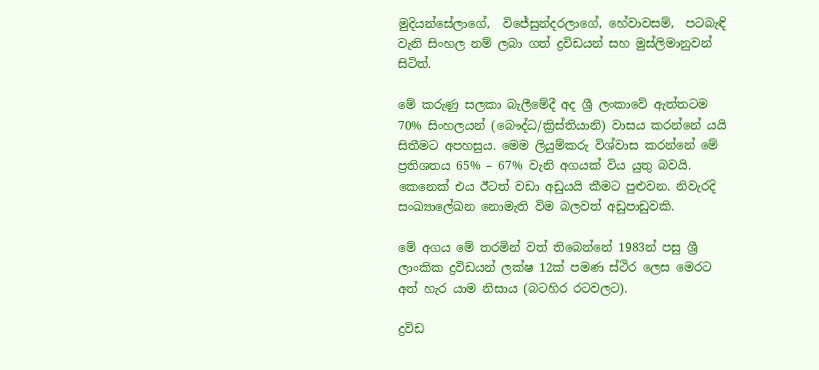මුදියන්සේලාගේ,  විජේසුන්දරලාගේ, හේවාවසම්,  පටබැඳි  වැනි සිංහල නම් ලබා ගත් ද්‍රවිඩයන් සහ මුස්ලිමානුවන් සිටිත්.

මේ කරුණු සලකා බැලීමේදී අද ශ්‍රී ලංකාවේ ඇත්තටම 70% සිංහලයන් (බෞද්ධ/ක්‍රිස්තියානි) වාසය කරන්නේ යයි සිතීමට අපහසුය. මෙම ලියුම්කරු විශ්වාස කරන්නේ මේ ප්‍රතිශතය 65% – 67% වැනි අගයක් විය යුතු බවයි. කෙනෙක් එය ඊටත් වඩා අඩුයයි කීමට පුළුවන. නිවැරදි සංඛ්‍යාලේඛන නොමැති විම බලවත් අඩුපාඩුවකි.

මේ අගය මේ තරමින් වත් තිබෙන්නේ 1983න් පසු ශ්‍රී ලාංකික ද්‍රවිඩයන් ලක්ෂ 12ක් පමණ ස්ථිර ලෙස මෙරට අත් හැර යාම නිසාය (බටහිර රටවලට).

ද්‍රවිඩ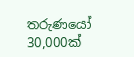තරුණයෝ 30,000ක්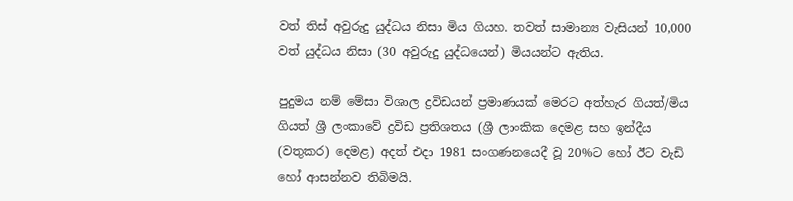වත් තිස් අවුරුදු යුද්ධය නිසා මිය ගියහ. තවත් සාමාන්‍ය වැසියන් 10,000 වත් යුද්ධය නිසා (30 අවුරුදු යුද්ධයෙන්) මියයන්ට ඇතිය.

පුදුමය නම් මේසා විශාල ද්‍රවිඩයන් ප්‍රමාණයක් මෙරට අත්හැර ගියත්/මිය ගියත් ශ්‍රී ලංකාවේ ද්‍රවිඩ ප්‍රතිශතය (ශ්‍රී ලාංකික දෙමළ සහ ඉන්දීය (වතුකර) දෙමළ) අදත් එදා 1981 සංගණනයෙදී වූ 20%ට හෝ ඊට වැඩි හෝ ආසන්නව තිබිමයි.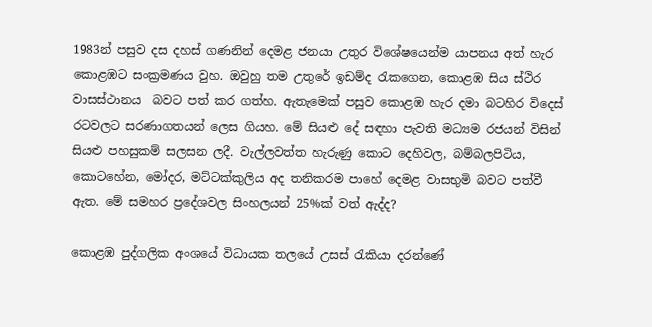1983න් පසුව දස දහස් ගණනින් දෙමළ ජනයා උතුර විශේෂයෙන්ම යාපනය අත් හැර කොළඹට සංක්‍රමණය වුහ. ඔවුහු තම උතුරේ ඉඩම්ද රැකගෙන, කොළඹ සිය ස්ථිර වාසස්ථානය  බවට පත් කර ගත්හ. ඇතැමෙක් පසුව කොළඹ හැර දමා බටහිර විදෙස් රටවලට සරණාගතයන් ලෙස ගියහ. මේ සියළු දේ සඳහා පැවති මධ්‍යම රජයන් විසින් සියළු පහසුකම් සලසන ලදී. වැල්ලවත්ත හැරුණු කොට දෙහිවල, බම්බලපිටිය, කොටහේන, මෝදර, මට්ටක්කුලිය අද තනිකරම පාහේ දෙමළ වාසභුමි බවට පත්වී ඇත. මේ සමහර ප්‍රදේශවල සිංහලයන් 25%ක් වත් ඇද්ද?

කොළඹ පුද්ගලික අංශයේ විධායක තලයේ උසස් රැකියා දරන්ණේ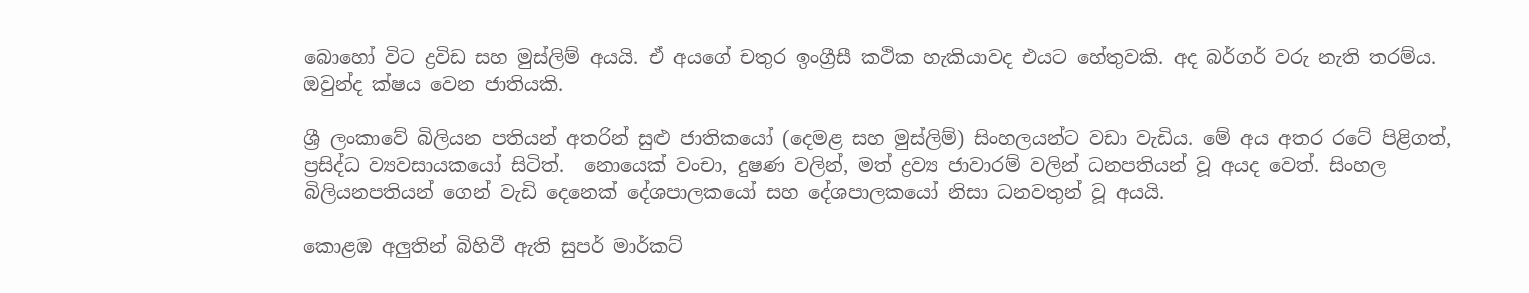බොහෝ විට ද්‍රවිඩ සහ මුස්ලිම් අයයි. ඒ අයගේ චතුර ඉංග්‍රීසී කථික හැකියාවද එයට හේතුවකි. අද බර්ගර් වරු නැති තරම්ය. ඔවුන්ද ක්ෂය වෙන ජාතියකි.

ශ්‍රී ලංකාවේ බිලියන පතියන් අතරින් සුළු ජාතිකයෝ (දෙමළ සහ මුස්ලිම්) සිංහලයන්ට වඩා වැඩිය. මේ අය අතර රටේ පිළිගත්, ප්‍රසිද්ධ ව්‍යවසායකයෝ සිටිත්.  නොයෙක් වංචා, දුෂණ වලින්, මත් ද්‍රව්‍ය ජාවාරම් වලින් ධනපතියන් වූ අයද වෙත්. සිංහල බිලියනපතියන් ගෙන් වැඩි දෙනෙක් දේශපාලකයෝ සහ දේශපාලකයෝ නිසා ධනවතුන් වූ අයයි.

කොළඹ අලුතින් බිහිවී ඇති සුපර් මාර්කට්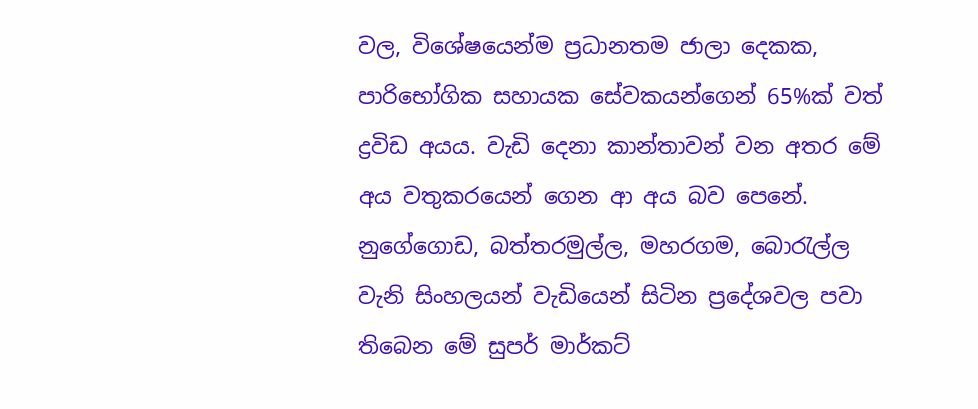වල, විශේෂයෙන්ම ප්‍රධානතම ජාලා දෙකක, පාරිභෝගික සහායක සේවකයන්ගෙන් 65%ක් වත් ද්‍රවිඩ අයය. වැඩි දෙනා කාන්තාවන් වන අතර මේ අය වතුකරයෙන් ගෙන ආ අය බව පෙනේ.  නුගේගොඩ, බත්තරමුල්ල, මහරගම, බොරැල්ල වැනි සිංහලයන් වැඩියෙන් සිටින ප්‍රදේශවල පවා තිබෙන මේ සුපර් මාර්කට්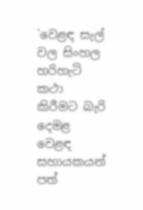`වෙළඳ සැල් වල සිංහල හරිහැටි කථා කිරීමට බැරි දෙමළ වෙළඳ සහායකයන් පත්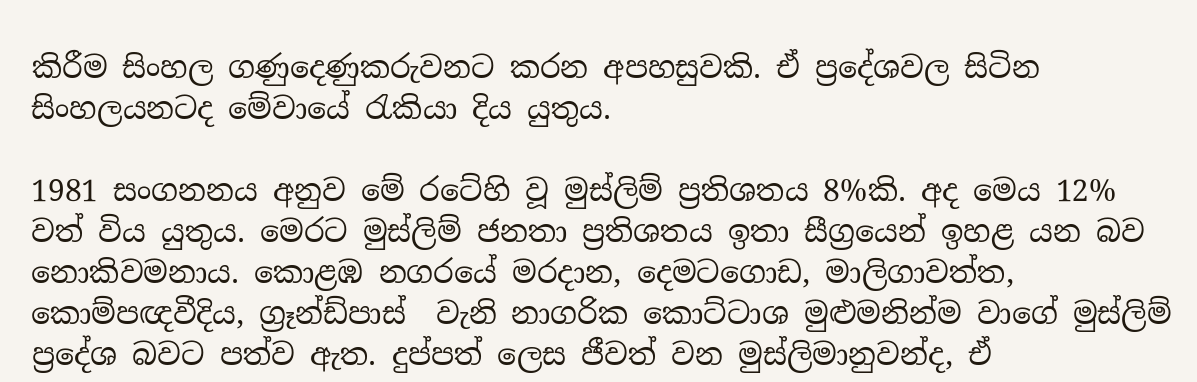කිරීම සිංහල ගණුදෙණුකරුවනට කරන අපහසුවකි. ඒ ප්‍රදේශවල සිටින සිංහලයනටද මේවායේ රැකියා දිය යුතුය.

1981 සංගනනය අනුව මේ රටේහි වූ මුස්ලිම් ප්‍රතිශතය 8%කි. අද මෙය 12% වත් විය යුතුය. මෙරට මුස්ලිම් ජනතා ප්‍රතිශතය ඉතා සීග්‍රයෙන් ඉහළ යන බව නොකිවමනාය. කොළඹ නගරයේ මරදාන, දෙමටගොඩ, මාලිගාවත්ත, කොම්පඥවීදිය, ග්‍රෑන්ඩ්පාස්  වැනි නාගරික කොට්ටාශ මුළුමනින්ම වාගේ මුස්ලිම් ප්‍රදේශ බවට පත්ව ඇත. දුප්පත් ලෙස ජීවත් වන මුස්ලිමානුවන්ද, ඒ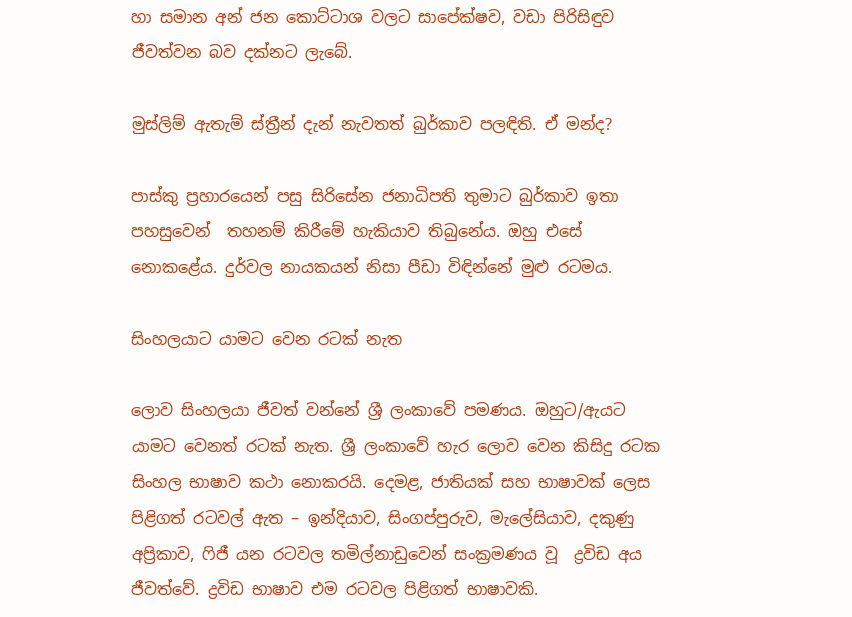හා සමාන අන් ජන කොට්ටාශ වලට සාපේක්ෂව, වඩා පිරිසිඳුව ජීවත්වන බව දක්නට ලැබේ.

මුස්ලිම් ඇතැම් ස්ත්‍රීන් දැන් නැවතත් බුර්කාව පලඳිති. ඒ මන්ද?

පාස්කු ප්‍රහාරයෙන් පසු සිරිසේන ජනාධිපති තුමාට බුර්කාව ඉතා පහසුවෙන්  තහනම් කිරීමේ හැකියාව තිබුනේය. ඔහු එසේ නොකළේය. දුර්වල නායකයන් නිසා පීඩා විඳින්නේ මුළු රටමය.

සිංහලයාට යාමට වෙන රටක් නැත

ලොව සිංහලයා ජීවත් වන්නේ ශ්‍රී ලංකාවේ පමණය. ඔහුට/ඇයට යාමට වෙනත් රටක් නැත. ශ්‍රී ලංකාවේ හැර ලොව වෙන කිසිදු රටක සිංහල භාෂාව කථා නොකරයි. දෙමළ, ජාතියක් සහ භාෂාවක් ලෙස පිළිගත් රටවල් ඇත – ඉන්දියාව, සිංගප්පුරුව, මැලේසියාව, දකුණු අප්‍රිකාව, ෆිජී යන රටවල තමිල්නාඩුවෙන් සංක්‍රමණය වූ  ද්‍රවිඩ අය ජීවත්වේ. ද්‍රවිඩ භාෂාව එම රටවල පිළිගත් භාෂාවකි.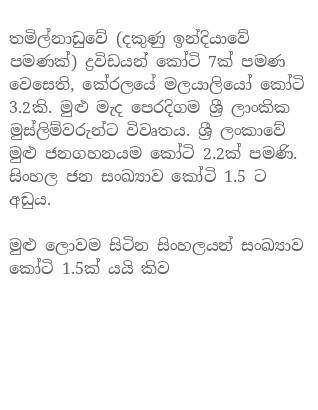තමිල්නාඩුවේ (දකුණු ඉන්දියාවේ පමණක්) ද්‍රවිඩයන් කෝටි 7ක් පමණ වෙසෙති, කේරලයේ මලයාලියෝ කෝටි 3.2කි. මුළු මැද පෙරදිගම ශ්‍රී ලාංකික මුස්ලිම්වරුන්ට විවෘතය. ශ්‍රී ලංකාවේ මුළු ජනගහනයම කෝටි 2.2ක් පමණි. සිංහල ජන සංඛ්‍යාව කෝටි 1.5 ට අඩුය.

මුළු ලොවම සිටින සිංහලයන් සංඛ්‍යාව කෝටි 1.5ක් යයි කිව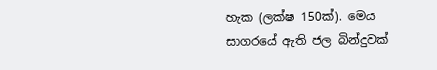හැක (ලක්ෂ 150ක්). මෙය සාගරයේ ඇති ජල බින්දුවක්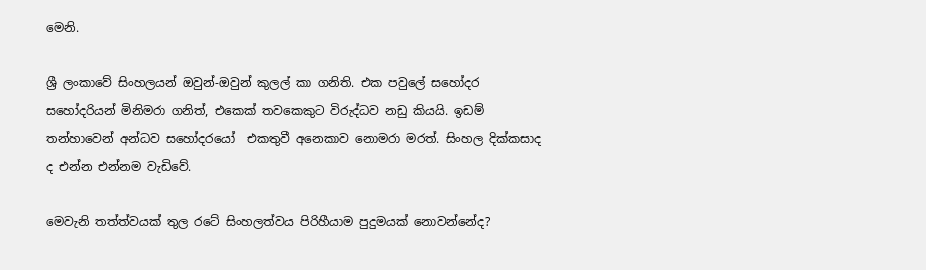මෙනි.

ශ්‍රී ලංකාවේ සිංහලයන් ඔවුන්-ඔවුන් කුලල් කා ගනිති. එක පවුලේ සහෝදර සහෝදරියන් මිනිමරා ගනිත්, එකෙක් තවකෙකුට විරුද්ධව නඩු කියයි. ඉඩම් තන්හාවෙන් අන්ධව සහෝදරයෝ  එකතුවී අනෙකාව නොමරා මරත්. සිංහල දික්කසාද ද එන්න එන්නම වැඩිවේ.

මෙවැනි තත්ත්වයක් තුල රටේ සිංහලත්වය පිරිහීයාම පුදුමයක් නොවන්නේද?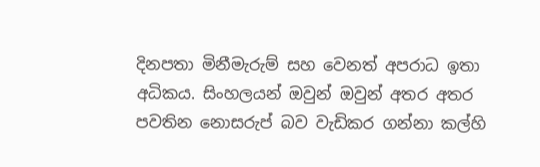දිනපතා මිනීමැරුම් සහ වෙනත් අපරාධ ඉතා අධිකය. සිංහලයන් ඔවුන් ඔවුන් අතර අතර පවතින නොසරුප් බව වැඩිකර ගන්නා කල්හි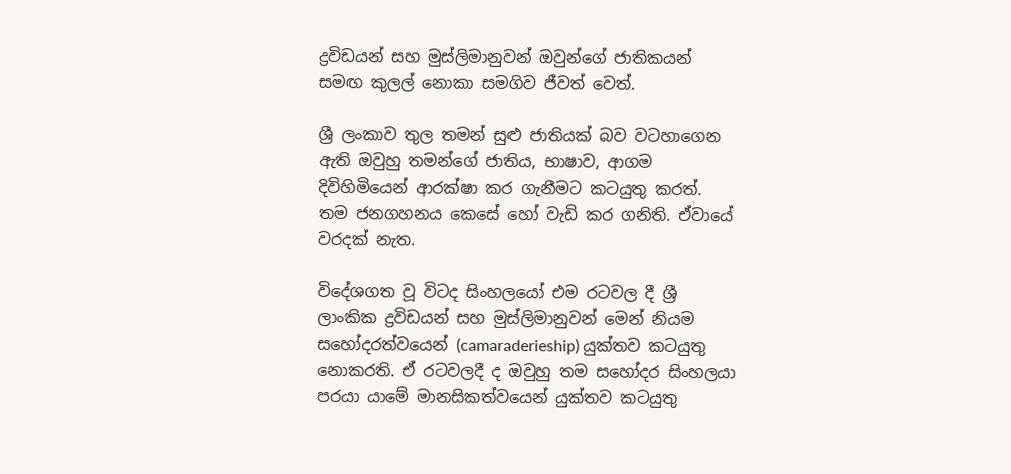ද්‍රවිඩයන් සහ මුස්ලිමානුවන් ඔවුන්ගේ ජාතිකයන් සමඟ කුලල් නොකා සමගිව ජීවත් වෙත්.

ශ්‍රී ලංකාව තුල තමන් සුළු ජාතියක් බව වටහාගෙන ඇති ඔවුහු තමන්ගේ ජාතිය, භාෂාව, ආගම දිවිහිමියෙන් ආරක්ෂා කර ගැනීමට කටයුතු කරත්. තම ජනගහනය කෙසේ හෝ වැඩි කර ගනිති. ඒවායේ වරදක් නැත.

විදේශගත වූ විටද සිංහලයෝ එම රටවල දී ශ්‍රී ලාංකික ද්‍රවිඩයන් සහ මුස්ලිමානුවන් මෙන් නියම සහෝදරත්වයෙන් (camaraderieship) යුක්තව කටයුතු නොකරති. ඒ රටවලදී ද ඔවුහු තම සහෝදර සිංහලයා පරයා යාමේ මානසිකත්වයෙන් යුක්තව කටයුතු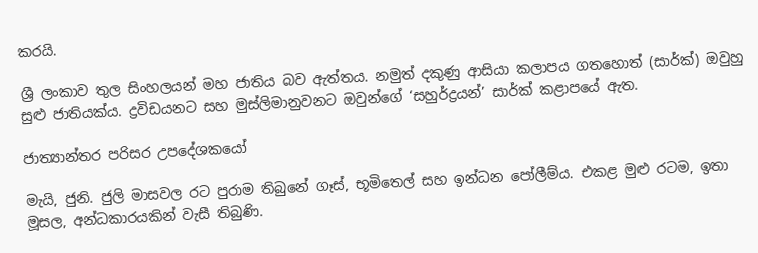කරයි.

ශ්‍රී ලංකාව තුල සිංහලයන් මහ ජාතිය බව ඇත්තය. නමුත් දකුණු ආසියා කලාපය ගතහොත් (සාර්ක්) ඔවුහු සුළු ජාතියක්ය. ද්‍රවිඩයනට සහ මුස්ලිමානුවනට ඔවුන්ගේ ‘සහුර්ද්‍රයන්’ සාර්ක් කළාපයේ ඇත.

ජාත්‍යාන්තර පරිසර උපදේශකයෝ

මැයි, ජුනි. ජුලි මාසවල රට පුරාම තිබුනේ ගෑස්, භූමිතෙල් සහ ඉන්ධන පෝලීම්ය. එකළ මුළු රටම, ඉතා මූසල, අන්ධකාරයකින් වැසී තිබුණි.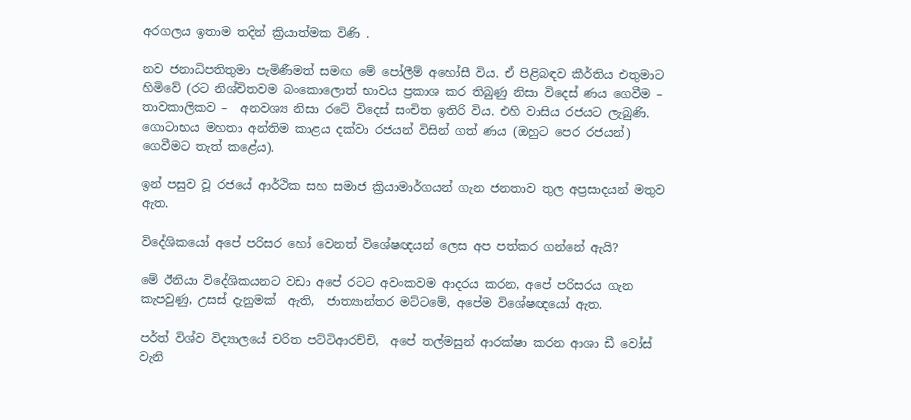අරගලය ඉතාම තදින් ක්‍රියාත්මක විණි .

නව ජනාධිපතිතුමා පැමිණීමත් සමඟ මේ පෝලීම් අහෝසී විය. ඒ පිළිබඳව කීර්තිය එතුමාට හිමිවේ (රට නිශ්චිතවම බංකොලොත් භාවය ප්‍රකාශ කර තිබුණු නිසා විදෙස් ණය ගෙවීම – තාවකාලිකව –  අනවශ්‍ය නිසා රටේ විදෙස් සංචිත ඉතිරි විය. එහි වාසිය රජයට ලැබුණි.  ගොටාභය මහතා අන්තිම කාළය දක්වා රජයන් විසින් ගත් ණය (ඔහුට පෙර රජයන්) ගෙවීමට තැත් කළේය).

ඉන් පසුව වූ රජයේ ආර්ථික සහ සමාජ ක්‍රියාමාර්ගයන් ගැන ජනතාව තුල අප්‍රසාදයන් මතුව ඇත.

විදේශිකයෝ අපේ පරිසර හෝ වෙනත් විශේෂඥයන් ලෙස අප පත්කර ගන්නේ ඇයි?

මේ ඊනියා විදේශිකයනට වඩා අපේ රටට අවංකවම ආදරය කරන, අපේ පරිසරය ගැන කැපවුණු, උසස් දැනුමක්  ඇති,  ජාත්‍යාන්තර මට්ටමේ, අපේම විශේෂඥයෝ ඇත.

පර්ත් විශ්ව විද්‍යාලයේ චරිත පට්ටිආරච්චි,  අපේ තල්මසුන් ආරක්ෂා කරන ආශා ඩී වෝස් වැනි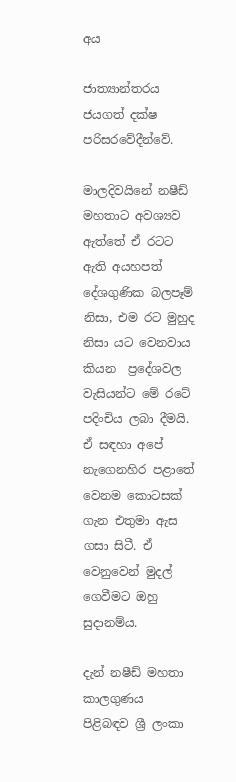අය

ජාත්‍යාන්තරය ජයගත් දක්ෂ පරිසරවේදීන්වේ.

මාලදිවයිනේ නෂීඩ් මහතාට අවශ්‍යව ඇත්තේ ඒ රටට ඇති අයහපත් දේශගුණික බලපෑම් නිසා, එම රට මුහුද නිසා යට වෙනවාය කියන  ප්‍රදේශවල වැසියන්ට මේ රටේ පදිංචිය ලබා දීමයි. ඒ සඳහා අපේ නැගෙනහිර පළාතේ වෙනම කොටසක් ගැන එතුමා ඇස ගසා සිටී. ඒ වෙනුවෙන් මුදල් ගෙවීමට ඔහු සුදානම්ය.

දැන් නෂීඩ් මහතා කාලගුණය පිළිබඳව ශ්‍රී ලංකා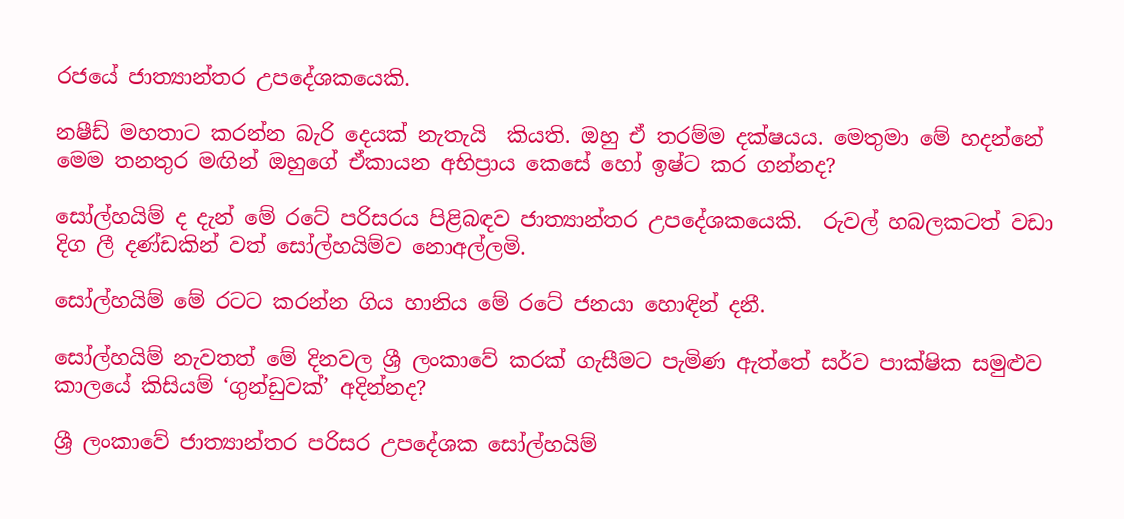රජයේ ජාත්‍යාන්තර උපදේශකයෙකි.

නෂීඩ් මහතාට කරන්න බැරි දෙයක් නැතැයි  කියති. ඔහු ඒ තරම්ම දක්ෂයය. මෙතුමා මේ හදන්නේ මෙම තනතුර මඟින් ඔහුගේ ඒකායන අභිප්‍රාය කෙසේ හෝ ඉෂ්ට කර ගන්නද?

සෝල්හයිම් ද දැන් මේ රටේ පරිසරය පිළිබඳව ජාත්‍යාන්තර උපදේශකයෙකි.  රුවල් හබලකටත් වඩා දිග ලී දණ්ඩකින් වත් සෝල්හයිම්ව නොඅල්ලමි.

සෝල්හයිම් මේ රටට කරන්න ගිය හානිය මේ රටේ ජනයා හොඳින් දනී.

සෝල්හයිම් නැවතත් මේ දිනවල ශ්‍රී ලංකාවේ කරක් ගැසීමට පැමිණ ඇත්තේ සර්ව පාක්ෂික සමුළුව කාලයේ කිසියම් ‘ගුන්ඩුවක්’ අදින්නද?

ශ්‍රී ලංකාවේ ජාත්‍යාන්තර පරිසර උපදේශක සෝල්හයිම්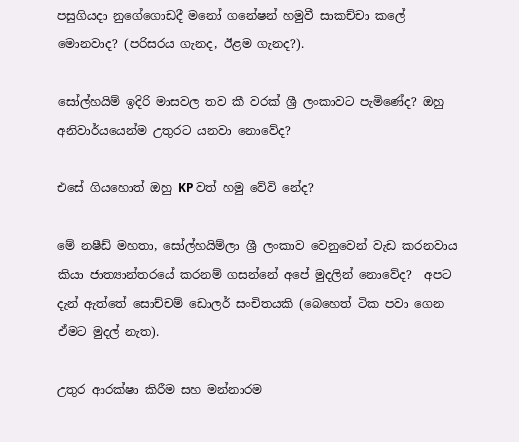පසුගියදා නුගේගොඩදී මනෝ ගනේෂන් හමුවී සාකච්චා කලේ මොනවාද? (පරිසරය ගැනද, ඊළම ගැනද?).

සෝල්හයිම් ඉදිරි මාසවල තව කී වරක් ශ්‍රී ලංකාවට පැමිණේද? ඔහු අනිවාර්යයෙන්ම උතුරට යනවා නොවේද?

එසේ ගියහොත් ඔහු KP වත් හමු වේවි නේද?

මේ නෂීඩ් මහතා, සෝල්හයිම්ලා ශ්‍රී ලංකාව වෙනුවෙන් වැඩ කරනවාය  කියා ජාත්‍යාන්තරයේ කරනම් ගසන්නේ අපේ මුදලින් නොවේද?  අපට දැන් ඇත්තේ සොච්චම් ඩොලර් සංචිතයකි (බෙහෙත් ටික පවා ගෙන ඒමට මුදල් නැත).

උතුර ආරක්ෂා කිරීම සහ මන්නාරම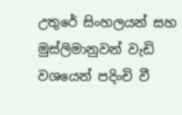උතුරේ සිංහලයන් සහ මුස්ලිමානුවන් වැඩි වශයෙන් පදිංචි වී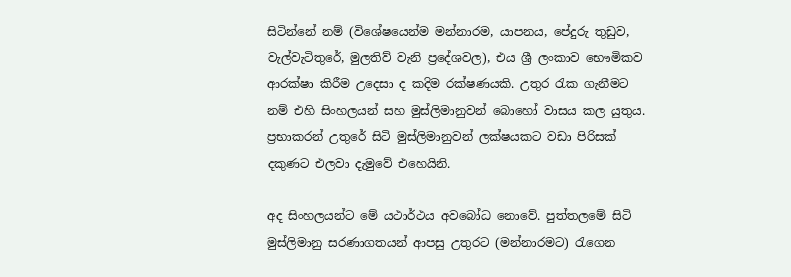සිටින්නේ නම් (විශේෂයෙන්ම මන්නාරම, යාපනය, පේදුරු තුඩුව, වැල්වැටිතුරේ, මුලතිව් වැනි ප්‍රදේශවල), එය ශ්‍රී ලංකාව භෞමිකව ආරක්ෂා කිරීම උදෙසා ද කදිම රක්ෂණයකි. උතුර රැක ගැනීමට නම් එහි සිංහලයන් සහ මුස්ලිමානුවන් බොහෝ වාසය කල යුතුය. ප්‍රභාකරන් උතුරේ සිටි මුස්ලිමානුවන් ලක්ෂයකට වඩා පිරිසක් දකුණට එලවා දැමුවේ එහෙයිනි.

අද සිංහලයන්ට මේ යථාර්ථය අවබෝධ නොවේ. පුත්තලමේ සිටි මුස්ලිමානු සරණාගතයන් ආපසු උතුරට (මන්නාරමට) රැගෙන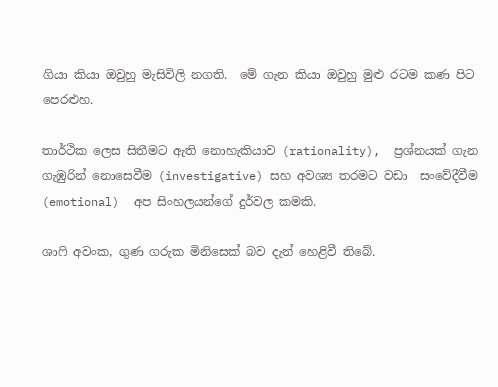ගියා කියා ඔවුහු මැසිවිලි නගති.  මේ ගැන කියා ඔවුහු මුළු රටම කණ පිට පෙරළුහ.

තාර්ථික ලෙස සිතීමට ඇති නොහැකියාව (rationality),  ප්‍රශ්නයක් ගැන ගැඹුරින් නොසෙවීම (investigative) සහ අවශ්‍ය තරමට වඩා  සංවේදීවීම (emotional)  අප සිංහලයන්ගේ දුර්වල කමකි.

ශාෆි අවංක, ගුණ ගරුක මිනිසෙක් බව දැන් හෙළිවී තිබේ.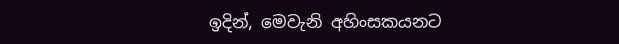ඉදින්, මෙවැනි අහිංසකයනට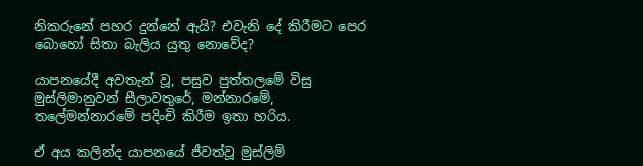නිකරුනේ පහර දුන්නේ ඇයි? එවැනි දේ කිරීමට පෙර බොහෝ සිතා බැලිය යුතු නොවේද?

යාපනයේදී අවතැන් වූ, පසුව පුත්තලමේ විසු මුස්ලිමානුවන් සීලාවතුරේ, මන්නාරමේ, තලේමන්නාරමේ පදිංචි කිරීම ඉතා හරිය.

ඒ අය කලින්ද යාපනයේ ජීවත්වූ මුස්ලිම්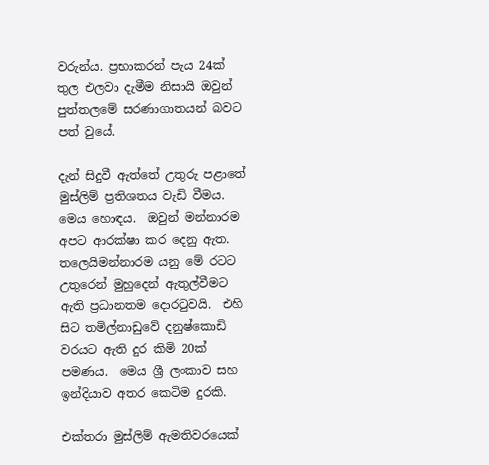වරුන්ය. ප්‍රභාකරන් පැය 24ක් තුල එලවා දැමීම නිසායි ඔවුන් පුත්තලමේ සරණාගාතයන් බවට පත් වුයේ.

දැන් සිදුවී ඇත්තේ උතුරු පළාතේ මුස්ලිම් ප්‍රතිශතය වැඩි වීමය. මෙය හොඳය.  ඔවුන් මන්නාරම අපට ආරක්ෂා කර දෙනු ඇත. තලෙයිමන්නාරම යනු මේ රටට උතුරෙන් මුහුදෙන් ඇතුල්වීමට ඇති ප්‍රධානතම දොරටුවයි.  එහි සිට තමිල්නාඩුවේ දනුෂ්කොඩි වරයට ඇති දුර කිමි 20ක් පමණය.  මෙය ශ්‍රී ලංකාව සහ ඉන්දියාව අතර කෙටිම දුරකි.

එක්තරා මුස්ලිම් ඇමතිවරයෙක්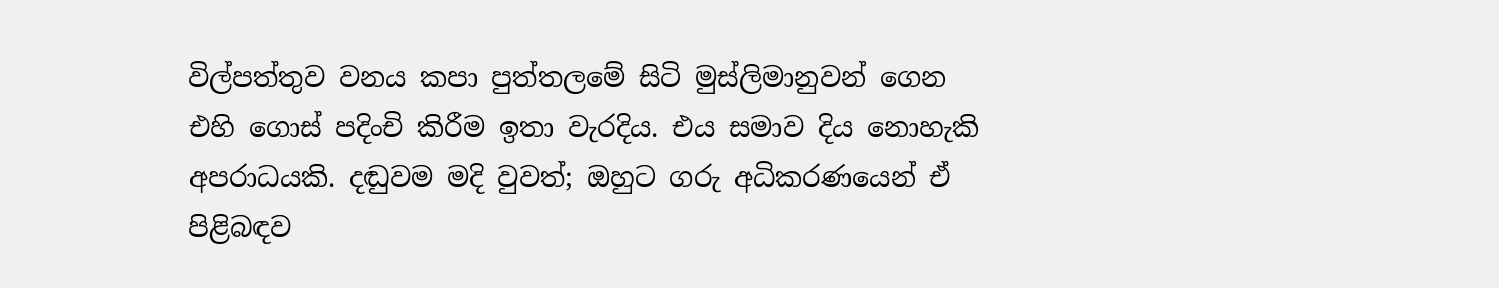විල්පත්තුව වනය කපා පුත්තලමේ සිටි මුස්ලිමානුවන් ගෙන එහි ගොස් පදිංචි කිරීම ඉතා වැරදිය. එය සමාව දිය නොහැකි අපරාධයකි. දඬුවම මදි වුවත්; ඔහුට ගරු අධිකරණයෙන් ඒ පිළිබඳව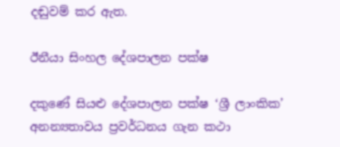දඬුවම් කර ඇත.

ඊනීයා සිංහල දේශපාලන පක්ෂ

දකුණේ සියළු දේශපාලන පක්ෂ ‘ශ්‍රී ලාංකික’ අනන්‍යතාවය ප්‍රවර්ධනය ගැන කථා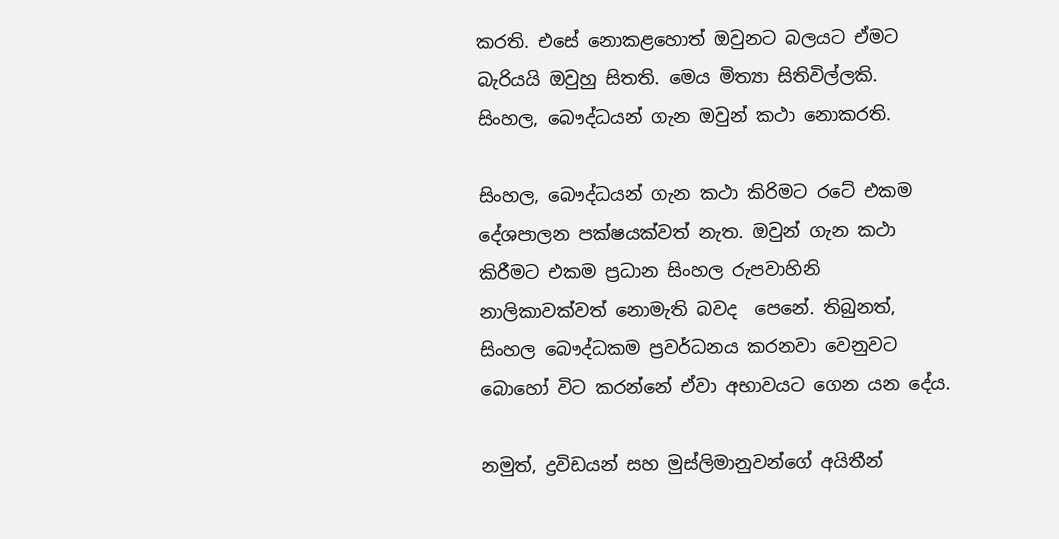කරති. එසේ නොකළහොත් ඔවුනට බලයට ඒමට බැරියයි ඔවුහු සිතති. මෙය මිත්‍යා සිතිවිල්ලකි. සිංහල, බෞද්ධයන් ගැන ඔවුන් කථා නොකරති.

සිංහල, බෞද්ධයන් ගැන කථා කිරිමට රටේ එකම දේශපාලන පක්ෂයක්වත් නැත. ඔවුන් ගැන කථා කිරීමට එකම ප්‍රධාන සිංහල රුපවාහිනි නාලිකාවක්වත් නොමැති බවද  පෙනේ. තිබුනත්, සිංහල බෞද්ධකම ප්‍රවර්ධනය කරනවා වෙනුවට බොහෝ විට කරන්නේ ඒවා අභාවයට ගෙන යන දේය.

නමුත්, ද්‍රවිඩයන් සහ මුස්ලිමානුවන්ගේ අයිතීන්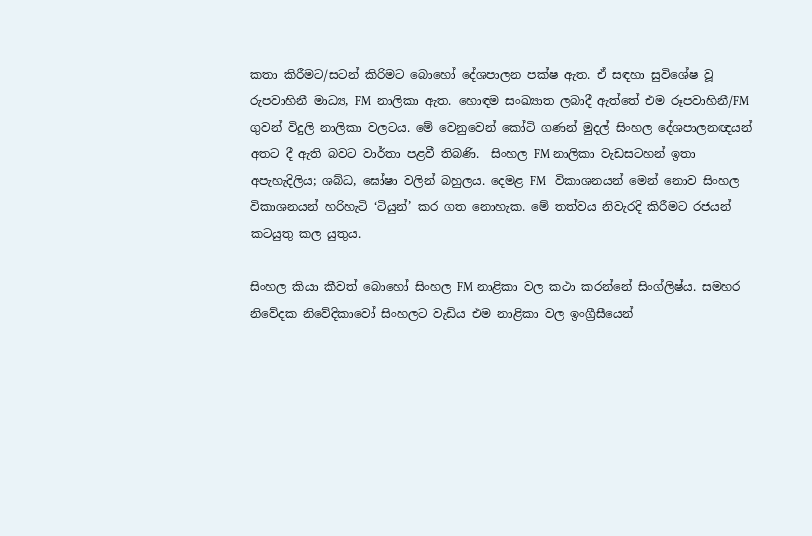කතා කිරීමට/සටන් කිරිමට බොහෝ දේශපාලන පක්ෂ ඇත. ඒ සඳහා සුවිශේෂ වූ රුපවාහිනී මාධ්‍ය, FM  නාලිකා ඇත. හොඳම සංඛ්‍යාත ලබාදී ඇත්තේ එම රූපවාහිනී/FM ගුවන් විදුලි නාලිකා වලටය. මේ වෙනුවෙන් කෝටි ගණන් මුදල් සිංහල දේශපාලනඥයන් අතට දී ඇති බවට වාර්තා පළවී තිබණි.  සිංහල FM නාලිකා වැඩසටහන් ඉතා අපැහැදිලිය; ශබ්ධ, ඝෝෂා වලින් බහුලය. දෙමළ FM   විකාශනයන් මෙන් නොව සිංහල  විකාශනයන් හරිහැටි ‘ටියුන්’ කර ගත නොහැක. මේ තත්වය නිවැරදි කිරීමට රජයන් කටයුතු කල යුතුය.

සිංහල කියා කීවත් බොහෝ සිංහල FM නාළිකා වල කථා කරන්නේ සිංග්ලිෂ්ය. සමහර නිවේදක නිවේදිකාවෝ සිංහලට වැඩිය එම නාළිකා වල ඉංග්‍රීසීයෙන්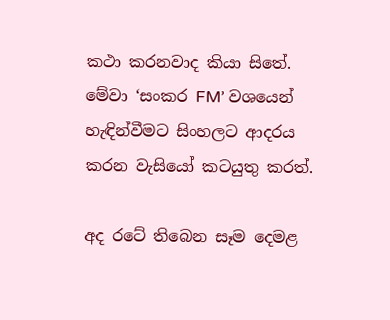කථා කරනවාද කියා සිතේ.  මේවා ‘සංකර FM’ වශයෙන් හැඳින්වීමට සිංහලට ආදරය කරන වැසියෝ කටයුතු කරත්.

අද රටේ තිබෙන සෑම දෙමළ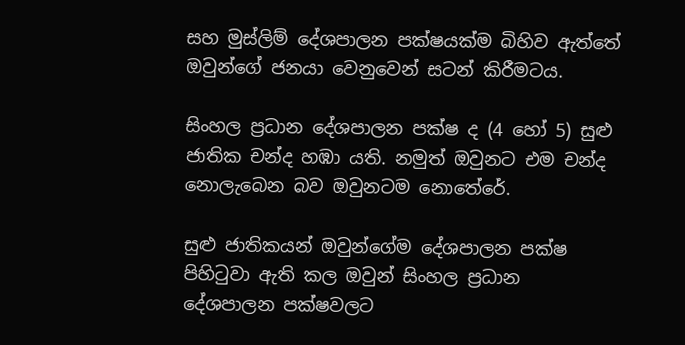සහ මුස්ලිම් දේශපාලන පක්ෂයක්ම බිහිව ඇත්තේ ඔවුන්ගේ ජනයා වෙනුවෙන් සටන් කිරීමටය.

සිංහල ප්‍රධාන දේශපාලන පක්ෂ ද (4 හෝ 5) සුළු ජාතික චන්ද හඹා යති. නමුත් ඔවුනට එම චන්ද නොලැබෙන බව ඔවුනටම නොතේරේ.

සුළු ජාතිකයන් ඔවුන්ගේම දේශපාලන පක්ෂ පිහිටුවා ඇති කල ඔවුන් සිංහල ප්‍රධාන දේශපාලන පක්ෂවලට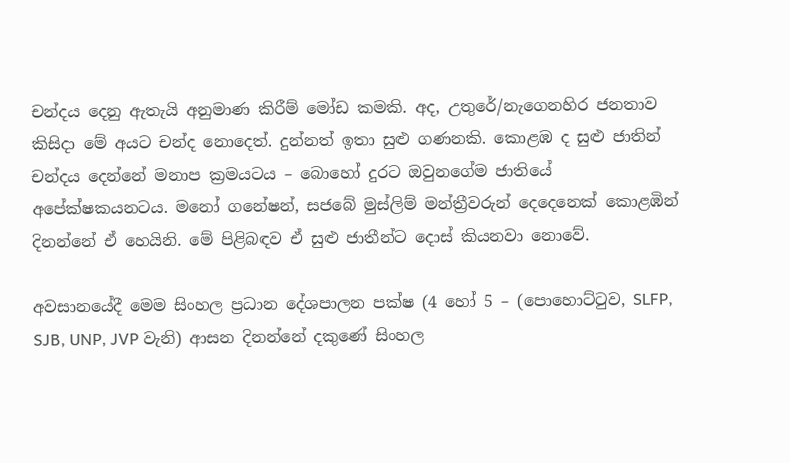චන්දය දෙනු ඇතැයි අනුමාණ කිරීම් මෝඩ කමකි. අද, උතුරේ/නැගෙනහිර ජනතාව කිසිදා මේ අයට චන්ද නොදෙත්. දුන්නත් ඉතා සුළු ගණනකි. කොළඹ ද සුළු ජාතින් චන්දය දෙන්නේ මනාප ක්‍රමයටය – බොහෝ දුරට ඔවුනගේම ජාතියේ අපේක්ෂකයනටය. මනෝ ගනේෂන්, සජබේ මුස්ලිම් මන්ත්‍රීවරුන් දෙදෙනෙක් කොළඹින් දිනන්නේ ඒ හෙයිනි. මේ පිළිබඳව ඒ සුළු ජාතීන්ට දොස් කියනවා නොවේ.

අවසානයේදී මෙම සිංහල ප්‍රධාන දේශපාලන පක්ෂ (4 හෝ 5 – (පොහොට්ටුව, SLFP, SJB, UNP, JVP වැනි) ආසන දිනන්නේ දකුණේ සිංහල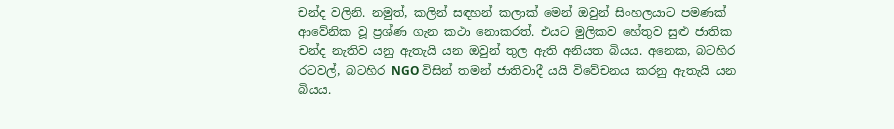චන්ද වලිනි. නමුත්, කලින් සඳහන් කලාක් මෙන් ඔවුන් සිංහලයාට පමණක් ආවේනික වූ ප්‍රශ්ණ ගැන කථා නොකරත්. එයට මුලිකව හේතුව සුළු ජාතික චන්ද නැතිව යනු ඇතැයි යන ඔවුන් තුල ඇති අනියත බියය. අනෙක, බටහිර රටවල්, බටහිර NGO විසින් තමන් ජාතිවාදී යයි විවේචනය කරනු ඇතැයි යන බියය.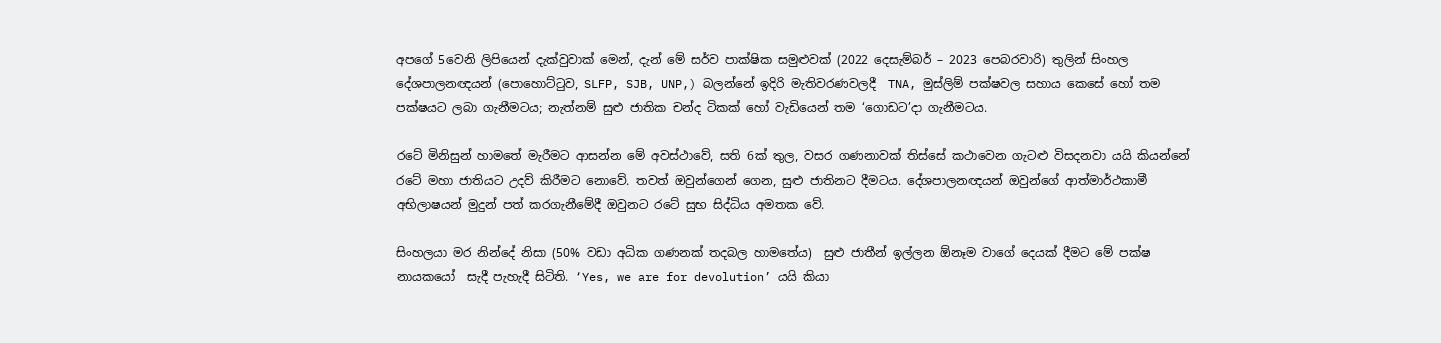අපගේ 5වෙනි ලිපියෙන් දැක්වුවාක් මෙන්, දැන් මේ සර්ව පාක්ෂික සමුළුවක් (2022 දෙසැම්බර් – 2023 පෙබරවාරි) තුලින් සිංහල දේශපාලනඥයන් (පොහොට්ටුව, SLFP, SJB, UNP,) බලන්නේ ඉදිරි මැතිවරණවලදී  TNA, මුස්ලිම් පක්ෂවල සහාය කෙසේ හෝ තම පක්ෂයට ලබා ගැනීමටය; නැත්නම් සුළු ජාතික චන්ද ටිකක් හෝ වැඩියෙන් තම ‘ගොඩට’දා ගැනීමටය.

රටේ මිනිසුන් හාමතේ මැරීමට ආසන්න මේ අවස්ථාවේ, සති 6ක් තුල, වසර ගණනාවක් තිස්සේ කථාවෙන ගැටළු විසදනවා යයි කියන්නේ රටේ මහා ජාතියට උදව් කිරීමට නොවේ. තවත් ඔවුන්ගෙන් ගෙන, සුළු ජාතිනට දීමටය. දේශපාලනඥයන් ඔවුන්ගේ ආත්මාර්ථකාමී අභිලාෂයන් මුදුන් පත් කරගැනීමේදී ඔවුනට රටේ සුභ සිද්ධිය අමතක වේ.

සිංහලයා මර නින්දේ නිසා (50% වඩා අධික ගණනක් තදබල හාමතේය)  සුළු ජාතීන් ඉල්ලන ඕනෑම වාගේ දෙයක් දීමට මේ පක්ෂ නායකයෝ  සැදී පැහැදී සිටිති. ‘Yes, we are for devolution’ යයි කියා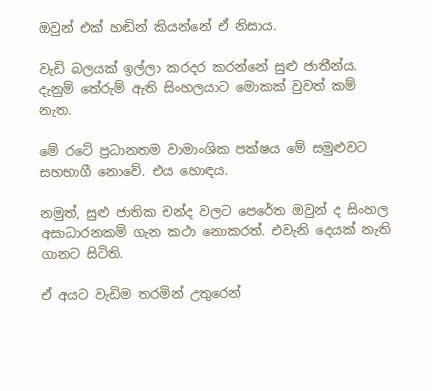ඔවුන් එක් හඬින් කියන්නේ ඒ නිසාය.

වැඩි බලයක් ඉල්ලා කරදර කරන්නේ සුළු ජාතීන්ය. දැනුම් තේරුම් ඇති සිංහලයාට මොකක් වුවත් කම් නැත.

මේ රටේ ප්‍රධානතම වාමාංශික පක්ෂය මේ සමුළුවට සහභාගී නොවේ. එය හොඳය.

නමුත්, සුළු ජාතික චන්ද වලට පෙරේත ඔවුන් ද සිංහල අසාධාරනකම් ගැන කථා නොකරත්. එවැනි දෙයක් නැති ගානට සිටිති.

ඒ අයට වැඩිම තරමින් උතුරෙන්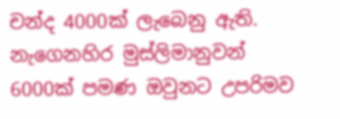චන්ද 4000ක් ලැබෙනු ඇති. නැගෙනහිර මුස්ලිමානුවන් 6000ක් පමණ ඔවුනට උපරිමව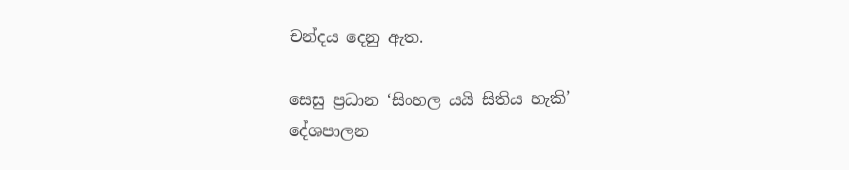චන්දය දෙනු ඇත.

සෙසු ප්‍රධාන ‘සිංහල යයි සිතිය හැකි’ දේශපාලන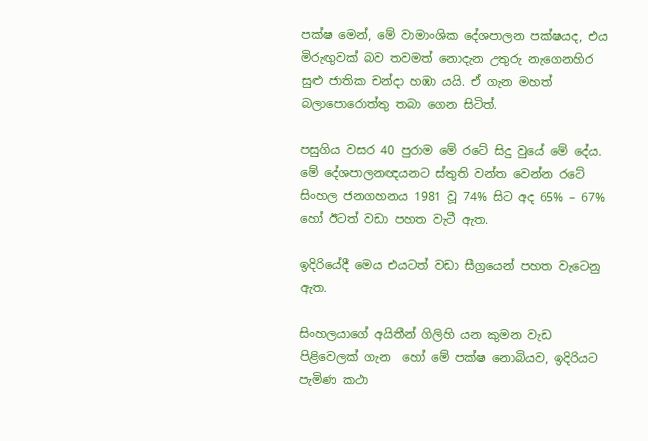පක්ෂ මෙන්, මේ වාමාංශික දේශපාලන පක්ෂයද, එය මිරුඟුවක් බව තවමත් නොදැන උතුරු නැගෙනහිර සුළු ජාතික චන්දා හඹා යයි. ඒ ගැන මහත් බලාපොරොත්තු තබා ගෙන සිටිත්.

පසුගිය වසර 40 පුරාම මේ රටේ සිදු වුයේ මේ දේය. මේ දේශපාලනඥයනට ස්තුති වන්ත වෙන්න රටේ සිංහල ජනගහනය 1981 වූ 74% සිට අද 65% – 67% හෝ ඊටත් වඩා පහත වැටී ඇත.

ඉදිරියේදී මෙය එයටත් වඩා සීග්‍රයෙන් පහත වැටෙනු ඇත.

සිංහලයාගේ අයිතීන් ගිලිහි යන කුමන වැඩ පිළිවෙලක් ගැන  හෝ මේ පක්ෂ නොබියව, ඉදිරියට පැමිණ කථා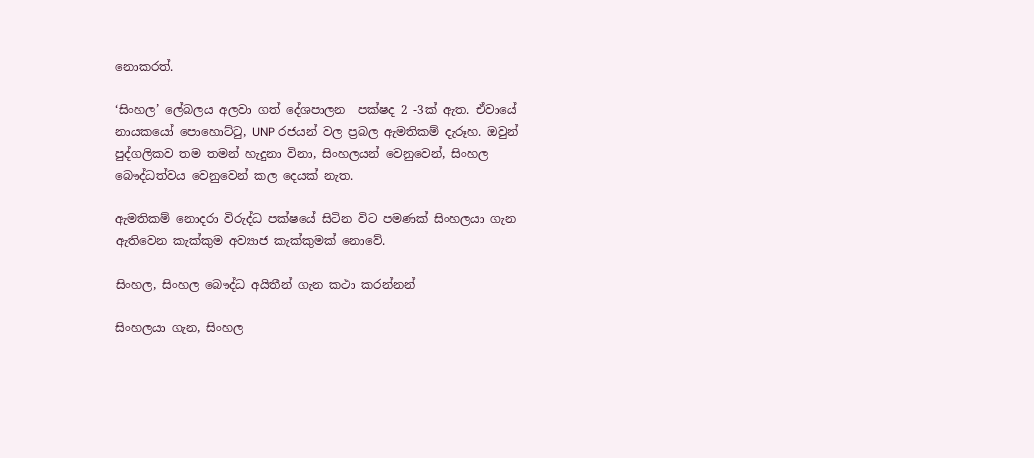නොකරත්.

‘සිංහල’ ලේබලය අලවා ගත් දේශපාලන  පක්ෂද 2 -3ක් ඇත. ඒවායේ නායකයෝ පොහොට්ටු, UNP රජයන් වල ප්‍රබල ඇමතිකම් දැරූහ. ඔවුන් පුද්ගලිකව තම තමන් හැදුනා විනා, සිංහලයන් වෙනුවෙන්, සිංහල බෞද්ධත්වය වෙනුවෙන් කල දෙයක් නැත.

ඇමතිකම් නොදරා විරුද්ධ පක්ෂයේ සිටින විට පමණක් සිංහලයා ගැන ඇතිවෙන කැක්කුම අව්‍යාජ කැක්කුමක් නොවේ.

සිංහල, සිංහල බෞද්ධ අයිතීන් ගැන කථා කරන්නන්

සිංහලයා ගැන, සිංහල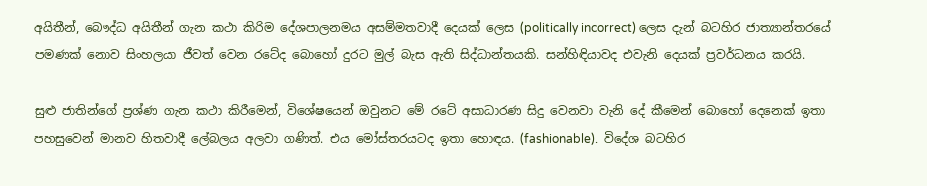අයිතීන්, බෞද්ධ අයිතීන් ගැන කථා කිරිම දේශපාලනමය අසම්මතවාදී දෙයක් ලෙස (politically incorrect) ලෙස දැන් බටහිර ජාත්‍යාන්තරයේ පමණක් නොව සිංහලයා ජීවත් වෙන රටේද බොහෝ දුරට මුල් බැස ඇති සිද්ධාන්තයකි. සන්හිඳියාවද එවැනි දෙයක් ප්‍රවර්ධනය කරයි.

සුළු ජාතින්ගේ ප්‍රශ්ණ ගැන කථා කිරීමෙන්, විශේෂයෙන් ඔවුනට මේ රටේ අසාධාරණ සිදු වෙනවා වැනි දේ කීමෙන් බොහෝ දෙනෙක් ඉතා පහසුවෙන් මානව හිතවාදී ලේබලය අලවා ගණිත්. එය මෝස්තරයටද ඉතා හොඳය. (fashionable).  විදේශ බටහිර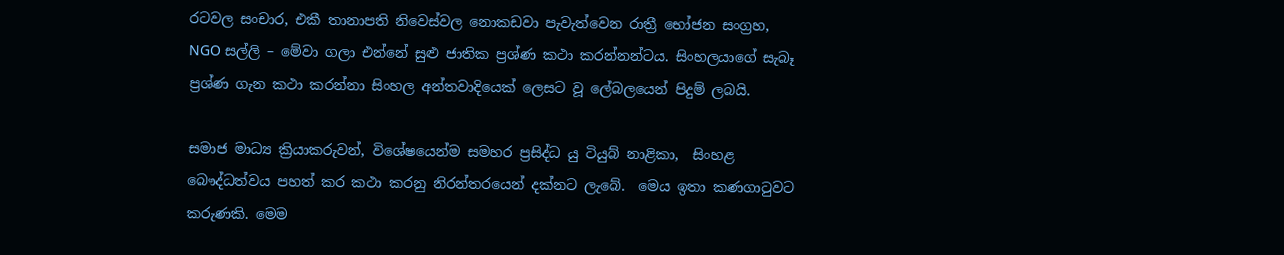රටවල සංචාර, එකී තානාපති නිවෙස්වල නොකඩවා පැවැත්වෙන රාත්‍රී භෝජන සංග්‍රහ, NGO සල්ලි – මේවා ගලා එන්නේ සුළු ජාතික ප්‍රශ්ණ කථා කරන්නන්ටය. සිංහලයාගේ සැබෑ ප්‍රශ්ණ ගැන කථා කරන්නා සිංහල අන්තවාදියෙක් ලෙසට වූ ලේබලයෙන් පිදුම් ලබයි.

සමාජ මාධ්‍ය ක්‍රියාකරුවන්, විශේෂයෙන්ම සමහර ප්‍රසිද්ධ යු ටියුබ් නාළිකා,  සිංහළ බෞද්ධත්වය පහත් කර කථා කරනු නිරන්තරයෙන් දක්නට ලැබේ.  මෙය ඉතා කණගාටුවට කරුණකි. මෙම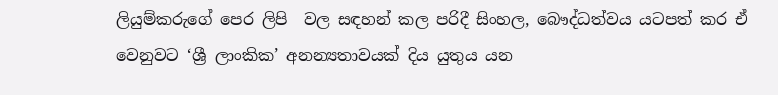ලියුම්කරුගේ පෙර ලිපි  වල සඳහන් කල පරිදී සිංහල, බෞද්ධත්වය යටපත් කර ඒ වෙනුවට ‘ශ්‍රී ලාංකික’ අනන්‍යතාවයක් දිය යුතුය යන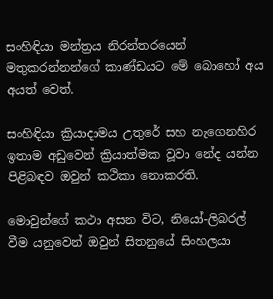සංහිඳියා මන්ත්‍රය නිරන්තරයෙන් මතුකරන්නන්ගේ කාණ්ඩයට මේ බොහෝ අය අයත් වෙත්.

සංහිඳියා ක්‍රියාදාමය උතුරේ සහ නැගෙනහිර ඉතාම අඩුවෙන් ක්‍රියාත්මක වූවා නේද යන්න පිළිබඳව ඔවුන් කථිකා නොකරති.

මොවුන්ගේ කථා අසන විට, නියෝ-ලිබරල් වීම යනුවෙන් ඔවුන් සිතනුයේ සිංහලයා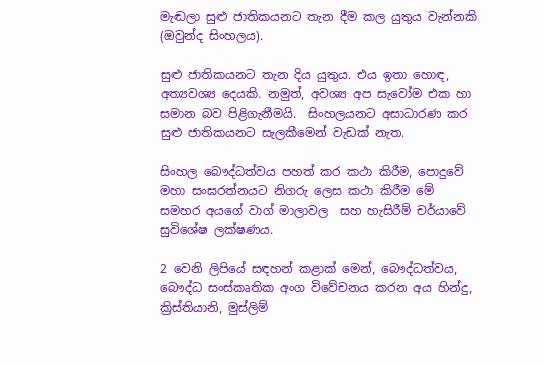මැඬලා සුළු ජාතිකයනට තැන දීම කල යුතුය වැන්නකි (ඔවුන්ද සිංහලය).

සුළු ජාතිකයනට තැන දිය යුතුය. එය ඉතා හොඳ, අත්‍යවශ්‍ය දෙයකි. නමුත්, අවශ්‍ය අප සැවෝම එක හා සමාන බව පිළිගැනීමයි.  සිංහලයනට අසාධාරණ කර සුළු ජාතිකයනට සැලකීමෙන් වැඩක් නැත.

සිංහල බෞද්ධත්වය පහත් කර කථා කිරීම, පොදුවේ මහා සංඝරත්නයට නිගරු ලෙස කථා කිරීම මේ සමහර අයගේ වාග් මාලාවල  සහ හැසිරීම් චර්යාවේ  සුවිශේෂ ලක්ෂණය.

2 වෙනි ලිපියේ සඳහන් කළාක් මෙන්, බෞද්ධත්වය, බෞද්ධ සංස්කෘතික අංග විවේචනය කරන අය හින්දු, ක්‍රිස්තියානි, මුස්ලිම්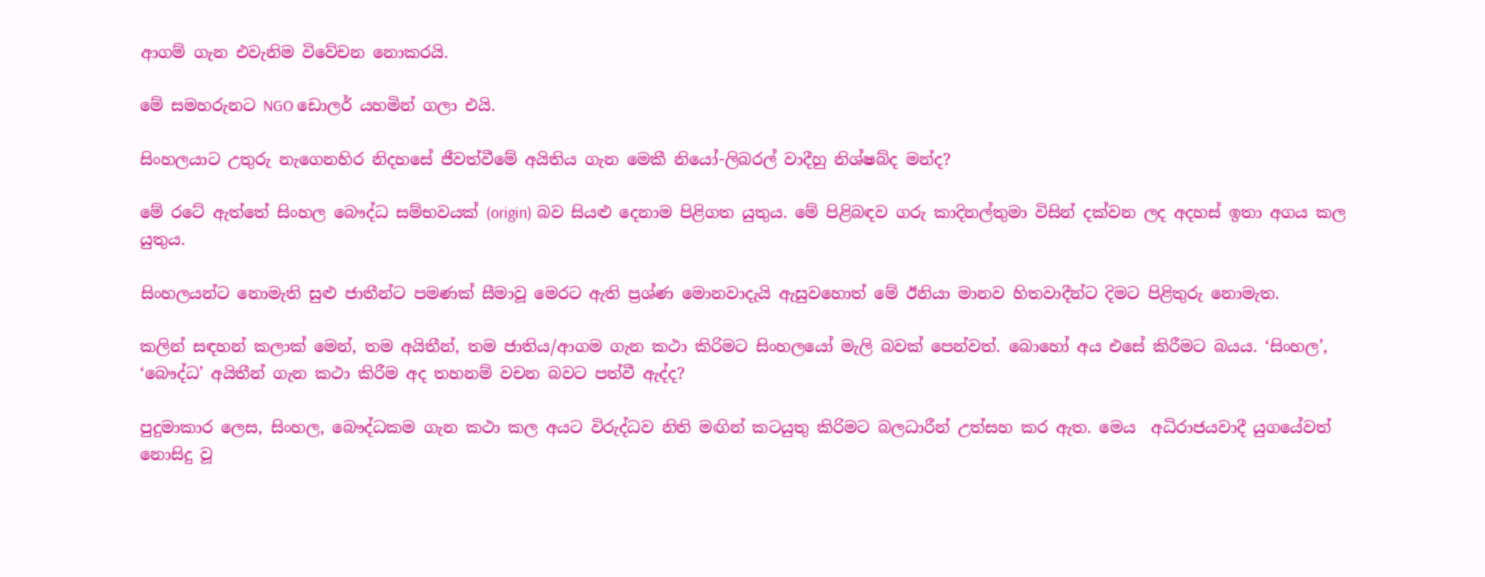ආගම් ගැන එවැනිම විවේචන නොකරයි.

මේ සමහරුනට NGO ඩොලර් යහමින් ගලා එයි.

සිංහලයාට උතුරු නැගෙනහිර නිදහසේ ජීවත්වීමේ අයිතිය ගැන මෙකී නියෝ-ලිබරල් වාදීහු නිශ්ෂබ්ද මන්ද?

මේ රටේ ඇත්තේ සිංහල බෞද්ධ සම්භවයක් (origin) බව සියළු දෙනාම පිළිගත යුතුය. මේ පිළිබඳව ගරු කාදිනල්තුමා විසින් දක්වන ලද අදහස් ඉතා අගය කල යුතුය.

සිංහලයන්ට නොමැති සුළු ජාතීන්ට පමණක් සීමාවූ මෙරට ඇති ප්‍රශ්ණ මොනවාදැයි ඇසුවහොත් මේ ඊනියා මානව හිතවාදීන්ට දිමට පිළිතුරු නොමැත.

කලින් සඳහන් කලාක් මෙන්, තම අයිතීන්, තම ජාතිය/ආගම ගැන කථා කිරිමට සිංහලයෝ මැලි බවක් පෙන්වත්. බොහෝ අය එසේ කිරීමට බයය. ‘සිංහල’, ‘බෞද්ධ’ අයිතීන් ගැන කථා කිරීම අද තහනම් වචන බවට පත්වී ඇද්ද?

පුදුමාකාර ලෙස, සිංහල, බෞද්ධකම ගැන කථා කල අයට විරුද්ධව නිති මඟින් කටයුතු කිරිමට බලධාරීන් උත්සහ කර ඇත. මෙය  අධිරාජයවාදී යුගයේවත් නොසිදු වූ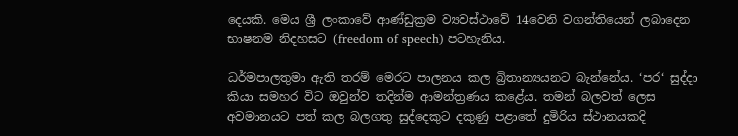දෙයකි. මෙය ශ්‍රී ලංකාවේ ආණ්ඩුක්‍රම ව්‍යවස්ථාවේ 14වෙනි වගන්තියෙන් ලබාදෙන භාෂනම නිදහසට (freedom of speech) පටහැනිය.

ධර්මපාලතුමා ඇති තරම් මෙරට පාලනය කල බ්‍රිතාන්‍යයනට බැන්නේය. ‘පර‘ සුද්දා කියා සමහර විට ඔවුන්ව තදින්ම ආමන්ත්‍රණය කළේය. තමන් බලවත් ලෙස  අවමානයට පත් කල බලගතු සුද්දෙකුට දකුණු පළාතේ දුමිරිය ස්ථානයකදි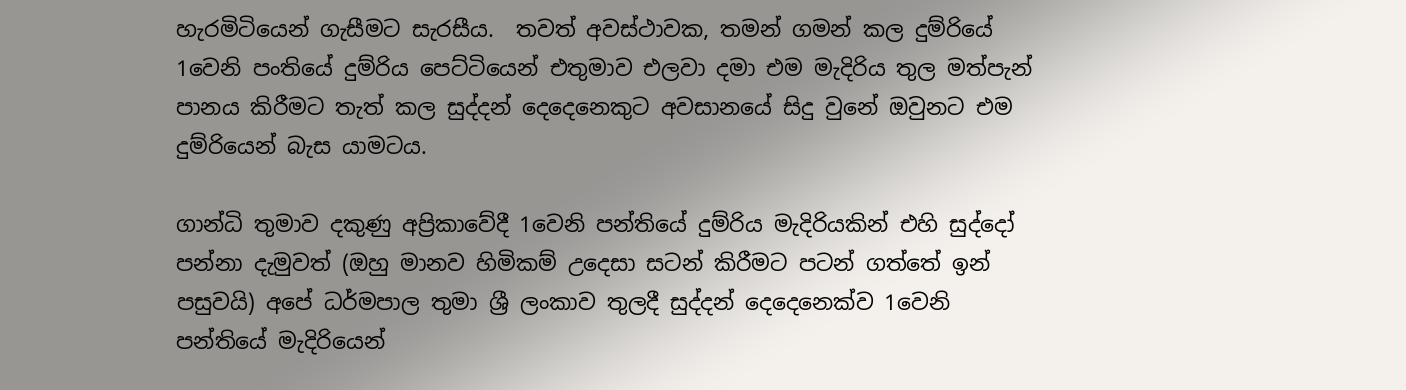හැරමිටියෙන් ගැසීමට සැරසීය.  තවත් අවස්ථාවක, තමන් ගමන් කල දුම්රියේ 1වෙනි පංතියේ දුම්රිය පෙට්ටියෙන් එතුමාව එලවා දමා එම මැදිරිය තුල මත්පැන් පානය කිරීමට තැත් කල සුද්දන් දෙදෙනෙකුට අවසානයේ සිදු වුනේ ඔවුනට එම දුම්රියෙන් බැස යාමටය.

ගාන්ධි තුමාව දකුණු අප්‍රිකාවේදී 1වෙනි පන්තියේ දුම්රිය මැදිරියකින් එහි සුද්දෝ පන්නා දැමුවත් (ඔහු මානව හිමිකම් උදෙසා සටන් කිරීමට පටන් ගත්තේ ඉන් පසුවයි) අපේ ධර්මපාල තුමා ශ්‍රී ලංකාව තුලදී සුද්දන් දෙදෙනෙක්ව 1වෙනි පන්තියේ මැදිරියෙන්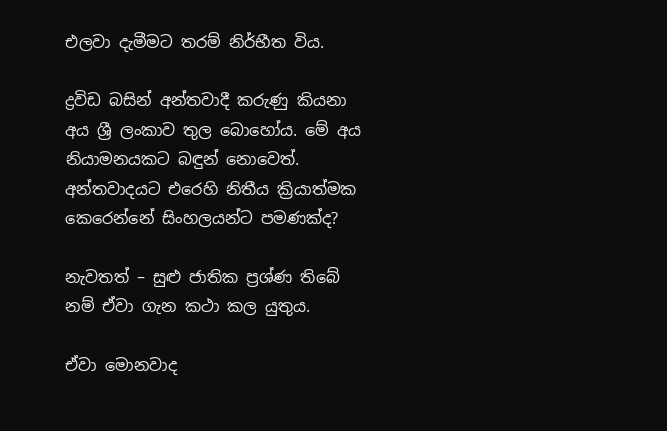එලවා දැමීමට තරම් නිර්භීත විය.

ද්‍රවිඩ බසින් අන්තවාදී කරුණු කියනා අය ශ්‍රී ලංකාව තුල බොහෝය. මේ අය නියාමනයකට බඳුන් නොවෙත්.  අන්තවාදයට එරෙහි නිතීය ක්‍රියාත්මක කෙරෙන්නේ සිංහලයන්ට පමණක්ද?

නැවතත් – සුළු ජාතික ප්‍රශ්ණ තිබේ නම් ඒවා ගැන කථා කල යුතුය.

ඒවා මොනවාද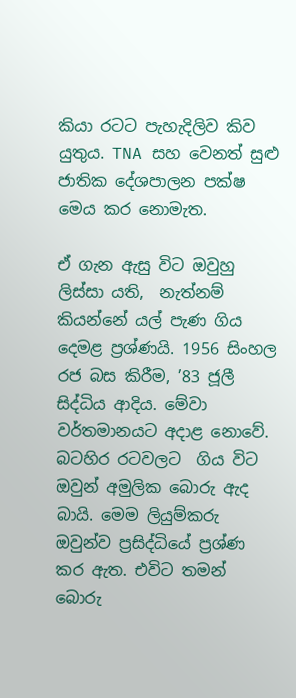කියා රටට පැහැදිලිව කිව යුතුය. TNA සහ වෙනත් සුළු ජාතික දේශපාලන පක්ෂ මෙය කර නොමැත.

ඒ ගැන ඇසු විට ඔවුහු ලිස්සා යති,  නැත්නම් කියන්නේ යල් පැණ ගිය දෙමළ ප්‍රශ්ණයි. 1956 සිංහල රජ බස කිරීම, ’83 ජූලී සිද්ධිය ආදිය. මේවා වර්තමානයට අදාළ නොවේ. බටහිර රටවලට  ගිය විට ඔවුන් අමුලික බොරු ඇද බායි. මෙම ලියුම්කරු ඔවුන්ව ප්‍රසිද්ධියේ ප්‍රශ්ණ කර ඇත. එවිට තමන් බොරු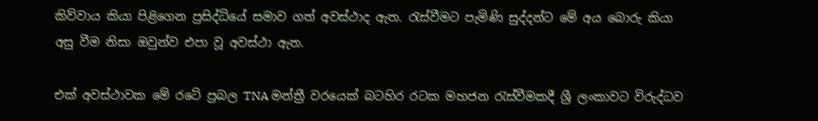කිව්වාය කියා පිළිගෙන ප්‍රසිද්ධියේ සමාව ගත් අවස්ථාද ඇත. රැස්වීමට පැමිණි සුද්දන්ට මේ අය බොරු කියා අසු වීම නිසා ඔවුන්ව එපා වූ අවස්ථා ඇත.

එක් අවස්ථාවක මේ රටේ ප්‍රබල TNA මන්ත්‍රී වරයෙක් බටහිර රටක මහජන රැස්වීමකදී ශ්‍රී ලංකාවට විරුද්ධව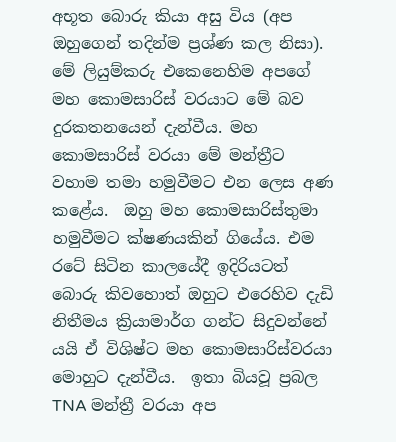අභූත බොරු කියා අසු විය (අප ඔහුගෙන් තදින්ම ප්‍රශ්ණ කල නිසා). මේ ලියුම්කරු එකෙනෙහිම අපගේ මහ කොමසාරිස් වරයාට මේ බව දුරකතනයෙන් දැන්වීය. මහ කොමසාරිස් වරයා මේ මන්ත්‍රීට වහාම තමා හමුවීමට එන ලෙස අණ කළේය.  ඔහු මහ කොමසාරිස්තුමා හමුවීමට ක්ෂණයකින් ගියේය. එම රටේ සිටින කාලයේදී ඉදිරියටත් බොරු කිවහොත් ඔහුට එරෙහිව දැඩි නිතීමය ක්‍රියාමාර්ග ගන්ට සිදුවන්නේ යයි ඒ විශිෂ්ට මහ කොමසාරිස්වරයා මොහුට දැන්වීය.  ඉතා බියවූ ප්‍රබල TNA මන්ත්‍රී වරයා අප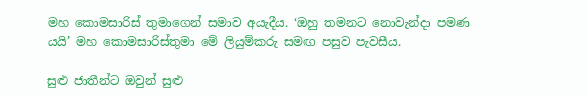මහ කොමසාරිස් තුමාගෙන් සමාව අයැදීය. ‘ඔහු තමනට නොවැන්දා පමණ යයි’ මහ කොමසාරිස්තුමා මේ ලියුම්කරු සමඟ පසුව පැවසීය.

සුළු ජාතීන්ට ඔවුන් සුළු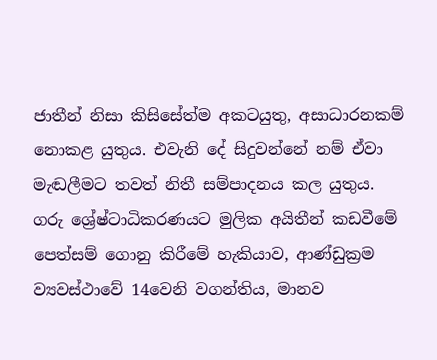ජාතීන් නිසා කිසිසේත්ම අකටයුතු, අසාධාරනකම් නොකළ යුතුය. එවැනි දේ සිදුවන්නේ නම් ඒවා මැඬලීමට තවත් නිතී සම්පාදනය කල යුතුය. ගරු ශ්‍රේෂ්ටාධිකරණයට මුලික අයිතීන් කඩවීමේ පෙත්සම් ගොනු කිරීමේ හැකියාව, ආණ්ඩුක්‍රම ව්‍යවස්ථාවේ 14වෙනි වගන්තිය, මානව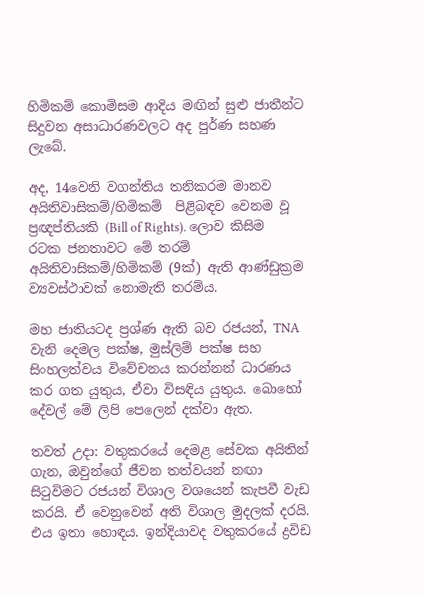හිමිකම් කොමිසම ආදිය මඟින් සුළු ජාතීන්ට සිදුවන අසාධාරණවලට අද පුර්ණ සහණ ලැබේ.

අද, 14වෙනි වගන්තිය තනිකරම මානව අයිතිවාසිකම්/හිමිකම්  පිළිබඳව වෙනම වූ ප්‍රඥප්තියකි (Bill of Rights). ලොව කිසිම රටක ජනතාවට මේ තරම් අයිතිවාසිකම්/හිමිකම් (9ක්) ඇති ආණ්ඩුක්‍රම ව්‍යවස්ථාවක් නොමැති තරම්ය.

මහ ජාතියටද ප්‍රශ්ණ ඇති බව රජයන්, TNA වැනි දෙමල පක්ෂ, මුස්ලිම් පක්ෂ සහ සිංහලත්වය විවේචනය කරන්නන් ධාරණය කර ගත යුතුය, ඒවා විසඳිය යුතුය. බොහෝ දේවල් මේ ලිපි පෙලෙන් දක්වා ඇත.

තවත් උදා: වතුකරයේ දෙමළ සේවක අයිතින් ගැන, ඔවුන්ගේ ජීවන තත්වයන් නඟා සිටුවිමට රජයන් විශාල වශයෙන් කැපවී වැඩ කරයි. ඒ වෙනුවෙන් අති විශාල මුදලක් දරයි. එය ඉතා හොඳය. ඉන්දියාවද වතුකරයේ ද්‍රවිඩ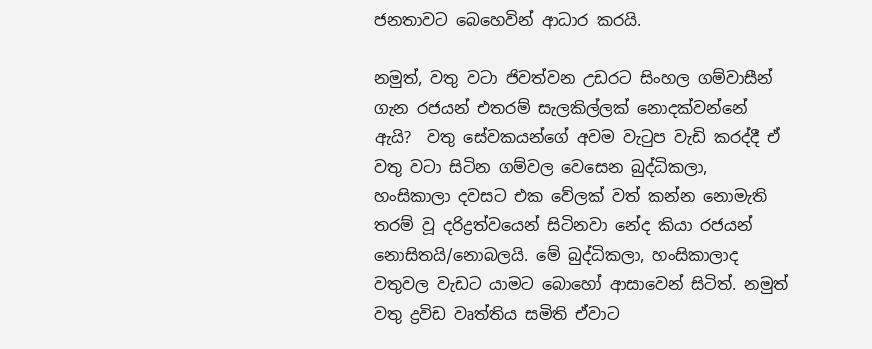ජනතාවට බෙහෙවින් ආධාර කරයි.

නමුත්, වතු වටා ජිවත්වන උඩරට සිංහල ගම්වාසීන් ගැන රජයන් එතරම් සැලකිල්ලක් නොදක්වන්නේ ඇයි?  වතු සේවකයන්ගේ අවම වැටුප වැඩි කරද්දී ඒ වතු වටා සිටින ගම්වල වෙසෙන බුද්ධිකලා, හංසිකාලා දවසට එක වේලක් වත් කන්න නොමැති තරම් වූ දරිද්‍රත්වයෙන් සිටිනවා නේද කියා රජයන් නොසිතයි/නොබලයි. මේ බුද්ධිකලා, හංසිකාලාද වතුවල වැඩට යාමට බොහෝ ආසාවෙන් සිටිත්. නමුත් වතු ද්‍රවිඩ වෘත්තිය සමිති ඒවාට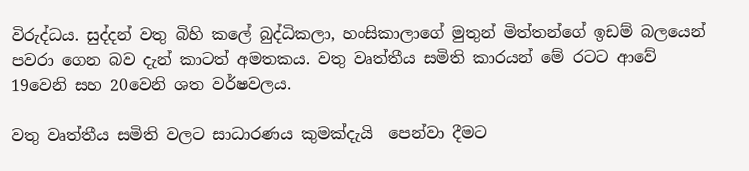විරුද්ධය. සුද්දන් වතු බිහි කලේ බුද්ධිකලා, හංසිකාලාගේ මුතුන් මිත්තන්ගේ ඉඩම් බලයෙන් පවරා ගෙන බව දැන් කාටත් අමතකය. වතු වෘත්තීය සමිති කාරයන් මේ රටට ආවේ 19වෙනි සහ 20වෙනි ශත වර්ෂවලය.

වතු වෘත්තීය සමිති වලට සාධාරණය කුමක්දැයි  පෙන්වා දීමට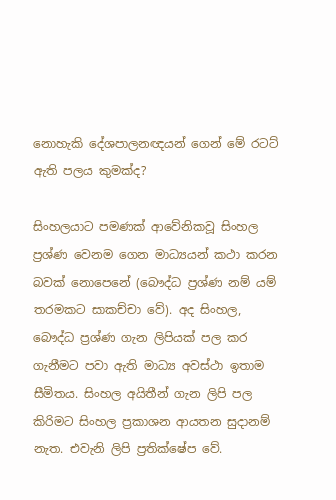නොහැකි දේශපාලනඥයන් ගෙන් මේ රටට් ඇති පලය කුමක්ද?

සිංහලයාට පමණක් ආවේනිකවූ සිංහල ප්‍රශ්ණ වෙනම ගෙන මාධ්‍යයන් කථා කරන බවක් නොපෙනේ (බෞද්ධ ප්‍රශ්ණ නම් යම් තරමකට සාකච්චා වේ). අද සිංහල, බෞද්ධ ප්‍රශ්ණ ගැන ලිපියක් පල කර ගැනීමට පවා ඇති මාධ්‍ය අවස්ථා ඉතාම සීමිතය. සිංහල අයිතීන් ගැන ලිපි පල කිරිමට සිංහල ප්‍රකාශන ආයතන සුදානම් නැත. එවැනි ලිපි ප්‍රතික්ෂේප වේ.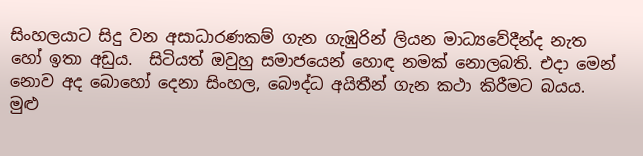සිංහලයාට සිදු වන අසාධාරණකම් ගැන ගැඹුරින් ලියන මාධ්‍යවේදීන්ද නැත හෝ ඉතා අඩුය.  සිටියත් ඔවුහු සමාජයෙන් හොඳ නමක් නොලබති. එදා මෙන් නොව අද බොහෝ දෙනා සිංහල, බෞද්ධ අයිතීන් ගැන කථා කිරීමට බයය. මුළු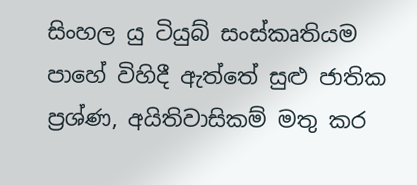සිංහල යු ටියුබ් සංස්කෘතියම පාහේ විහිදී ඇත්තේ සුළු ජාතික ප්‍රශ්ණ, අයිතිවාසිකම් මතු කර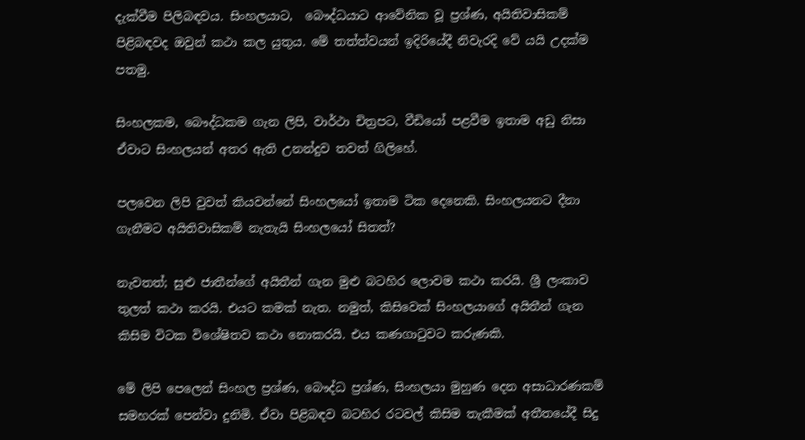දැක්වීම පිලිබඳවය. සිංහලයාට,  බෞද්ධයාට ආවේනික වූ ප්‍රශ්ණ, අයිතිවාසිකම් පිළිබඳවද ඔවුන් කථා කල යුතුය. මේ තත්ත්වයන් ඉදිරියේදී නිවැරදි වේ යයි උදක්ම පතමු.

සිංහලකම, බෞද්ධකම ගැන ලිපි, වාර්ථා චිත්‍රපට, වීඩියෝ පළවීම ඉතාම අඩු නිසා ඒවාට සිංහලයන් අතර ඇති උනන්දුව තවත් ගිලිහේ.

පලවෙන ලිපි වුවත් කියවන්නේ සිංහලයෝ ඉතාම ටික දෙනෙකි. සිංහලයනට දීනා ගැනීමට අයිතිවාසිකම් නැතැයි සිංහලයෝ සිතත්?

නැවතත්; සුළු ජාතීන්ගේ අයිතීන් ගැන මුළු බටහිර ලොවම කථා කරයි. ශ්‍රී ලංකාව තුලත් කථා කරයි. එයට කමක් නැත. නමුත්, කිසිවෙක් සිංහලයාගේ අයිතීන් ගැන කිසිම විටක විශේෂිතව කථා නොකරයි. එය කණගාටුවට කරුණකි.

මේ ලිපි පෙලෙන් සිංහල ප්‍රශ්ණ, බෞද්ධ ප්‍රශ්ණ, සිංහලයා මුහුණ දෙන අසාධාරණකම් සමහරක් පෙන්වා දුනිමි. ඒවා පිළිබඳව බටහිර රටවල් කිසිම තැකීමක් අතීතයේදී සිදු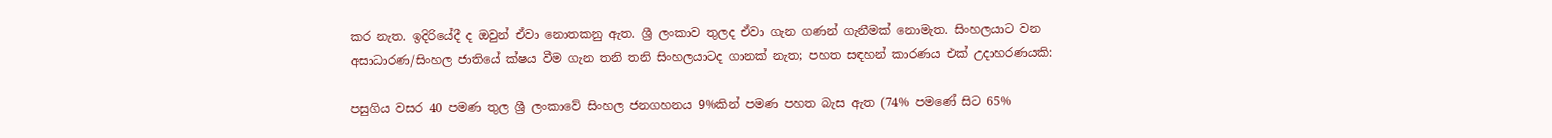කර නැත. ඉදිරියේදී ද ඔවුන් ඒවා නොතකනු ඇත. ශ්‍රී ලංකාව තුලද ඒවා ගැන ගණන් ගැනීමක් නොමැත. සිංහලයාට වන අසාධාරණ/සිංහල ජාතියේ ක්ෂය වීම ගැන තනි තනි සිංහලයාටද ගානක් නැත; පහත සඳහන් කාරණය එක් උදාහරණයකි:

පසුගිය වසර 40 පමණ තුල ශ්‍රී ලංකාවේ සිංහල ජනගහනය 9%කින් පමණ පහත බැස ඇත (74% පමණේ සිට 65%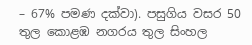– 67% පමණ දක්වා). පසුගිය වසර 50 තුල කොළඹ නගරය තුල සිංහල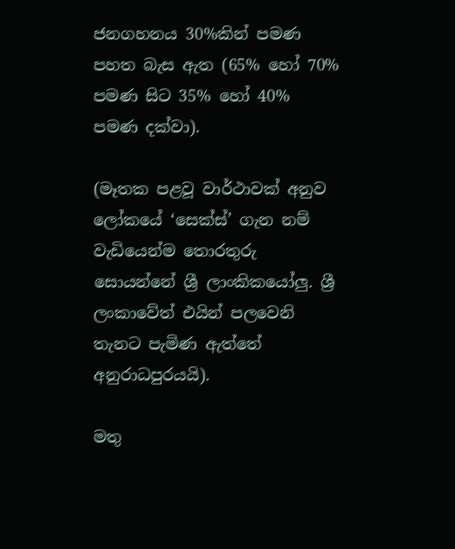ජනගහනය 30%කින් පමණ පහත බැස ඇත (65% හෝ 70% පමණ සිට 35% හෝ 40% පමණ දක්වා).

(මෑතක පළවූ වාර්ථාවක් අනුව ලෝකයේ ‘සෙක්ස්’ ගැන නම් වැඩියෙන්ම තොරතුරු සොයන්නේ ශ්‍රී ලාංකිකයෝලු. ශ්‍රී ලංකාවේත් එයින් පලවෙනි තැනට පැමිණ ඇත්තේ අනුරාධපුරයයි).

මතු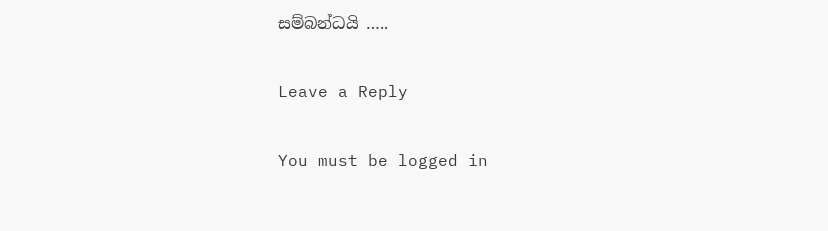සම්බන්ධයි …..

Leave a Reply

You must be logged in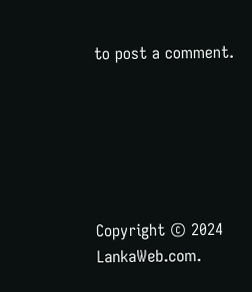to post a comment.






Copyright © 2024 LankaWeb.com.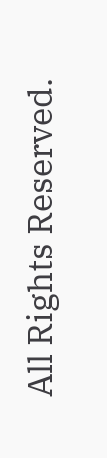All Rights Reserved.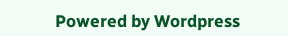Powered by Wordpress